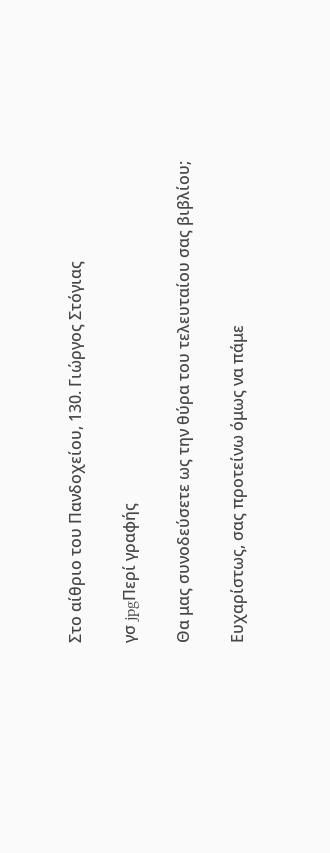Στο αίθριο του Πανδοχείου, 130. Γιώργος Στόγιας

γσ jpgΠερί γραφής

Θα μας συνοδεύσετε ως την θύρα του τελευταίου σας βιβλίου;

Ευχαρίστως, σας προτείνω όμως να πάμε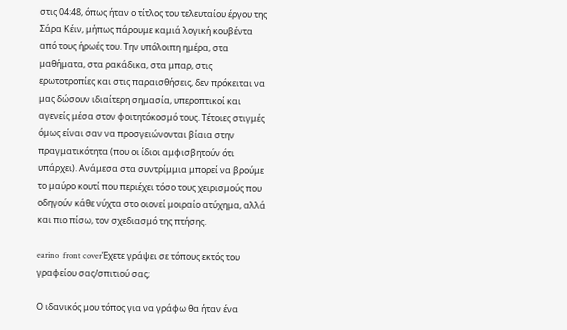στις 04:48, όπως ήταν ο τίτλος του τελευταίου έργου της Σάρα Κέιν, μήπως πάρουμε καμιά λογική κουβέντα από τους ήρωές του. Την υπόλοιπη ημέρα, στα μαθήματα, στα ρακάδικα, στα μπαρ, στις ερωτοτροπίες και στις παραισθήσεις, δεν πρόκειται να μας δώσουν ιδιαίτερη σημασία, υπεροπτικοί και αγενείς μέσα στον φοιτητόκοσμό τους. Τέτοιες στιγμές όμως είναι σαν να προσγειώνονται βίαια στην πραγματικότητα (που οι ίδιοι αμφισβητούν ότι υπάρχει). Ανάμεσα στα συντρίμμια μπορεί να βρούμε το μαύρο κουτί που περιέχει τόσο τους χειρισμούς που οδηγούν κάθε νύχτα στο οιονεί μοιραίο ατύχημα, αλλά και πιο πίσω, τον σχεδιασμό της πτήσης.

earino  front coverΈχετε γράψει σε τόπους εκτός του γραφείου σας/σπιτιού σας;

Ο ιδανικός μου τόπος για να γράφω θα ήταν ένα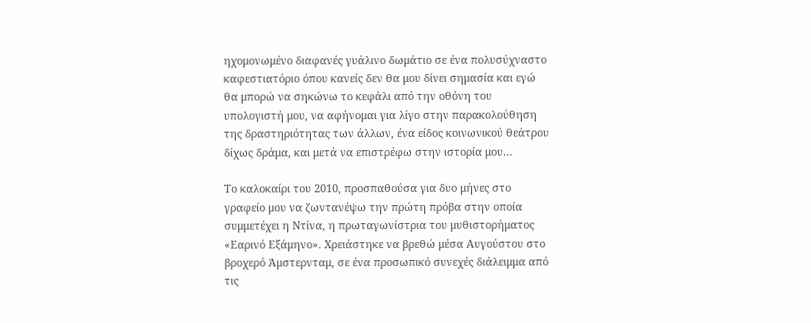ηχομονωμένο διαφανές γυάλινο δωμάτιο σε ένα πολυσύχναστο καφεστιατόριο όπου κανείς δεν θα μου δίνει σημασία και εγώ θα μπορώ να σηκώνω το κεφάλι από την οθόνη του υπολογιστή μου, να αφήνομαι για λίγο στην παρακολούθηση της δραστηριότητας των άλλων, ένα είδος κοινωνικού θεάτρου δίχως δράμα, και μετά να επιστρέφω στην ιστορία μου…

Το καλοκαίρι του 2010, προσπαθούσα για δυο μήνες στο γραφείο μου να ζωντανέψω την πρώτη πρόβα στην οποία συμμετέχει η Ντίνα, η πρωταγωνίστρια του μυθιστορήματος «Εαρινό Εξάμηνο». Χρειάστηκε να βρεθώ μέσα Αυγούστου στο βροχερό Άμστερνταμ, σε ένα προσωπικό συνεχές διάλειμμα από τις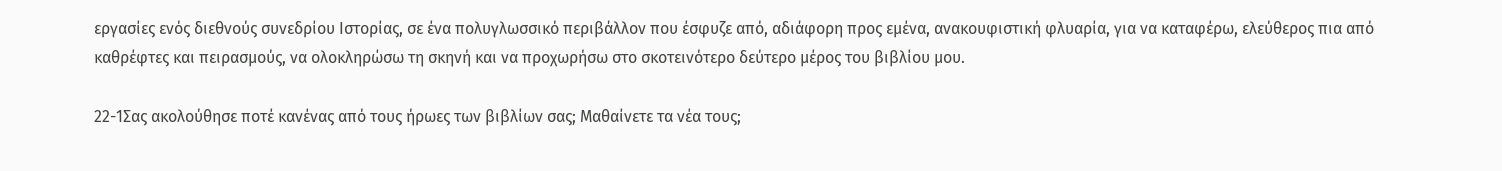εργασίες ενός διεθνούς συνεδρίου Ιστορίας, σε ένα πολυγλωσσικό περιβάλλον που έσφυζε από, αδιάφορη προς εμένα, ανακουφιστική φλυαρία, για να καταφέρω, ελεύθερος πια από καθρέφτες και πειρασμούς, να ολοκληρώσω τη σκηνή και να προχωρήσω στο σκοτεινότερο δεύτερο μέρος του βιβλίου μου.

22-1Σας ακολούθησε ποτέ κανένας από τους ήρωες των βιβλίων σας; Μαθαίνετε τα νέα τους;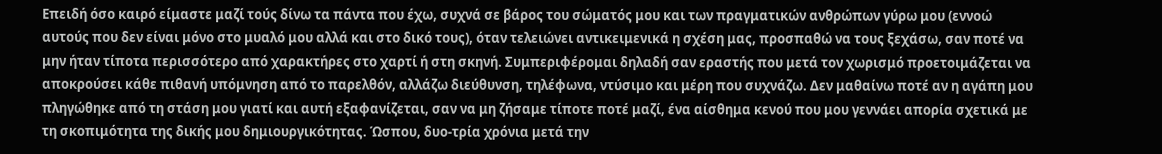Επειδή όσο καιρό είμαστε μαζί τούς δίνω τα πάντα που έχω, συχνά σε βάρος του σώματός μου και των πραγματικών ανθρώπων γύρω μου (εννοώ αυτούς που δεν είναι μόνο στο μυαλό μου αλλά και στο δικό τους), όταν τελειώνει αντικειμενικά η σχέση μας, προσπαθώ να τους ξεχάσω, σαν ποτέ να μην ήταν τίποτα περισσότερο από χαρακτήρες στο χαρτί ή στη σκηνή. Συμπεριφέρομαι δηλαδή σαν εραστής που μετά τον χωρισμό προετοιμάζεται να αποκρούσει κάθε πιθανή υπόμνηση από το παρελθόν, αλλάζω διεύθυνση, τηλέφωνα, ντύσιμο και μέρη που συχνάζω. Δεν μαθαίνω ποτέ αν η αγάπη μου πληγώθηκε από τη στάση μου γιατί και αυτή εξαφανίζεται, σαν να μη ζήσαμε τίποτε ποτέ μαζί, ένα αίσθημα κενού που μου γεννάει απορία σχετικά με τη σκοπιμότητα της δικής μου δημιουργικότητας. Ώσπου, δυο-τρία χρόνια μετά την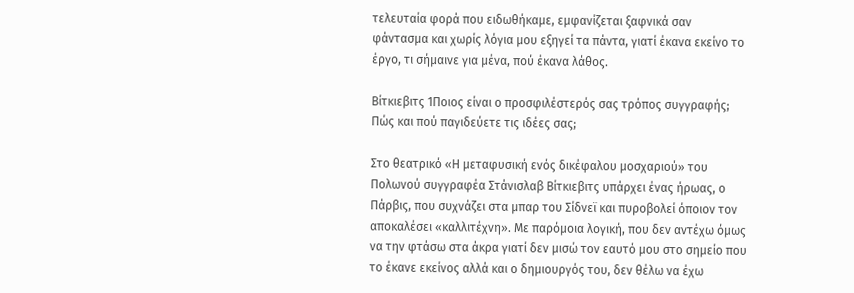τελευταία φορά που ειδωθήκαμε, εμφανίζεται ξαφνικά σαν φάντασμα και χωρίς λόγια μου εξηγεί τα πάντα, γιατί έκανα εκείνο το έργο, τι σήμαινε για μένα, πού έκανα λάθος.

Βίτκιεβιτς 1Ποιος είναι ο προσφιλέστερός σας τρόπος συγγραφής; Πώς και πού παγιδεύετε τις ιδέες σας;

Στο θεατρικό «Η μεταφυσική ενός δικέφαλου μοσχαριού» του Πολωνού συγγραφέα Στάνισλαβ Βίτκιεβιτς υπάρχει ένας ήρωας, ο Πάρβις, που συχνάζει στα μπαρ του Σίδνεϊ και πυροβολεί όποιον τον αποκαλέσει «καλλιτέχνη». Με παρόμοια λογική, που δεν αντέχω όμως να την φτάσω στα άκρα γιατί δεν μισώ τον εαυτό μου στο σημείο που το έκανε εκείνος αλλά και ο δημιουργός του, δεν θέλω να έχω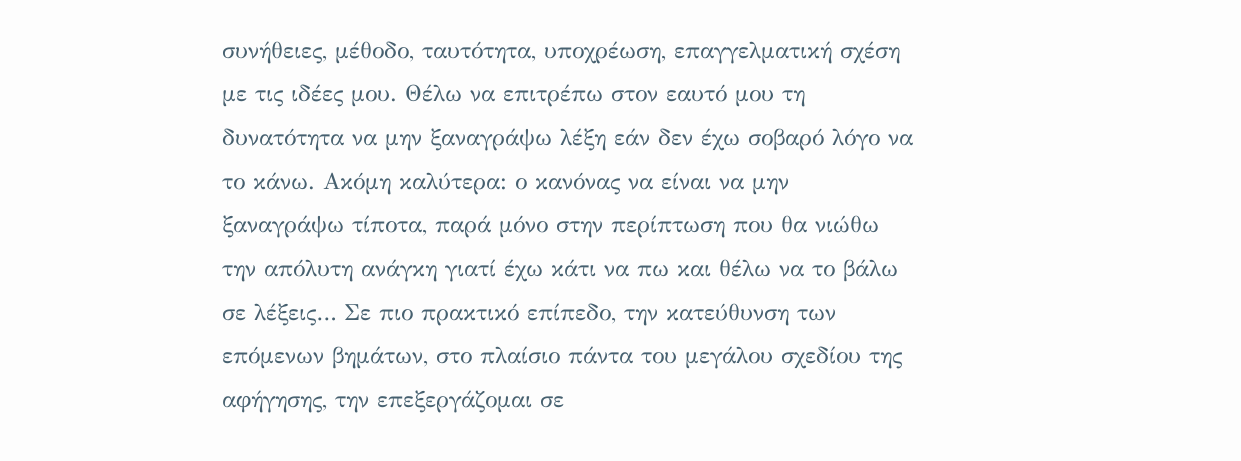συνήθειες, μέθοδο, ταυτότητα, υποχρέωση, επαγγελματική σχέση με τις ιδέες μου. Θέλω να επιτρέπω στον εαυτό μου τη δυνατότητα να μην ξαναγράψω λέξη εάν δεν έχω σοβαρό λόγο να το κάνω. Ακόμη καλύτερα: ο κανόνας να είναι να μην ξαναγράψω τίποτα, παρά μόνο στην περίπτωση που θα νιώθω την απόλυτη ανάγκη γιατί έχω κάτι να πω και θέλω να το βάλω σε λέξεις… Σε πιο πρακτικό επίπεδο, την κατεύθυνση των επόμενων βημάτων, στο πλαίσιο πάντα του μεγάλου σχεδίου της αφήγησης, την επεξεργάζομαι σε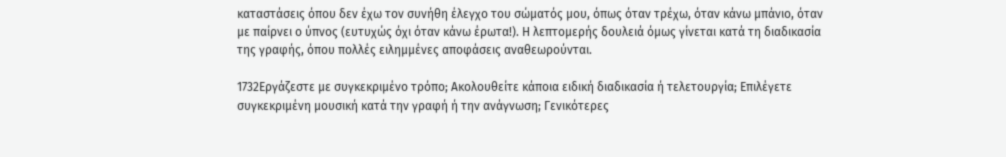καταστάσεις όπου δεν έχω τον συνήθη έλεγχο του σώματός μου, όπως όταν τρέχω, όταν κάνω μπάνιο, όταν με παίρνει ο ύπνος (ευτυχώς όχι όταν κάνω έρωτα!). Η λεπτομερής δουλειά όμως γίνεται κατά τη διαδικασία της γραφής, όπου πολλές ειλημμένες αποφάσεις αναθεωρούνται.

1732Εργάζεστε με συγκεκριμένο τρόπο; Ακολουθείτε κάποια ειδική διαδικασία ή τελετουργία; Επιλέγετε συγκεκριμένη μουσική κατά την γραφή ή την ανάγνωση; Γενικότερες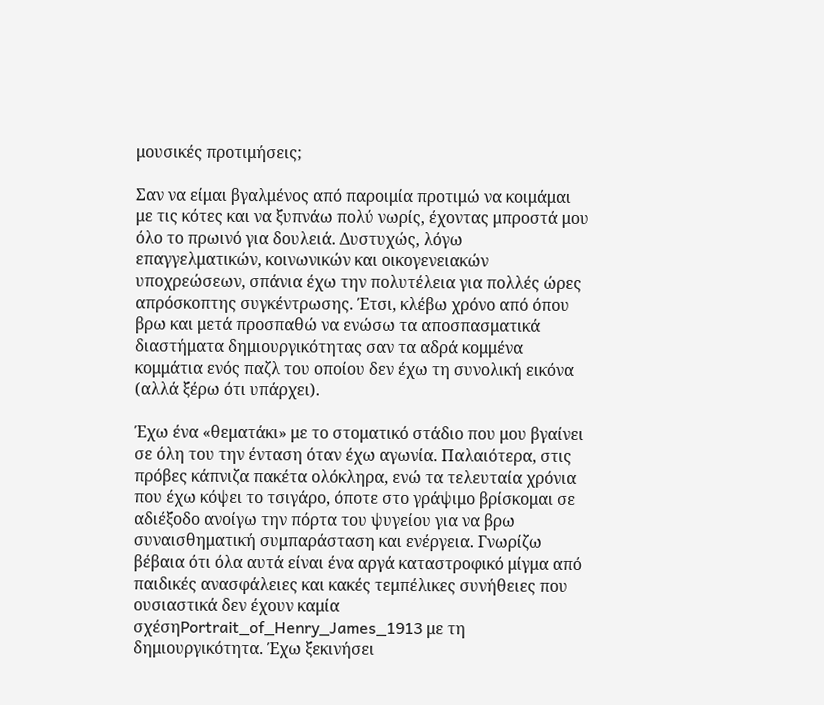μουσικές προτιμήσεις;

Σαν να είμαι βγαλμένος από παροιμία προτιμώ να κοιμάμαι με τις κότες και να ξυπνάω πολύ νωρίς, έχοντας μπροστά μου όλο το πρωινό για δουλειά. Δυστυχώς, λόγω επαγγελματικών, κοινωνικών και οικογενειακών υποχρεώσεων, σπάνια έχω την πολυτέλεια για πολλές ώρες απρόσκοπτης συγκέντρωσης. Έτσι, κλέβω χρόνο από όπου βρω και μετά προσπαθώ να ενώσω τα αποσπασματικά διαστήματα δημιουργικότητας σαν τα αδρά κομμένα κομμάτια ενός παζλ του οποίου δεν έχω τη συνολική εικόνα (αλλά ξέρω ότι υπάρχει).

Έχω ένα «θεματάκι» με το στοματικό στάδιο που μου βγαίνει σε όλη του την ένταση όταν έχω αγωνία. Παλαιότερα, στις πρόβες κάπνιζα πακέτα ολόκληρα, ενώ τα τελευταία χρόνια που έχω κόψει το τσιγάρο, όποτε στο γράψιμο βρίσκομαι σε αδιέξοδο ανοίγω την πόρτα του ψυγείου για να βρω συναισθηματική συμπαράσταση και ενέργεια. Γνωρίζω βέβαια ότι όλα αυτά είναι ένα αργά καταστροφικό μίγμα από παιδικές ανασφάλειες και κακές τεμπέλικες συνήθειες που ουσιαστικά δεν έχουν καμία σχέσηPortrait_of_Henry_James_1913 με τη δημιουργικότητα. Έχω ξεκινήσει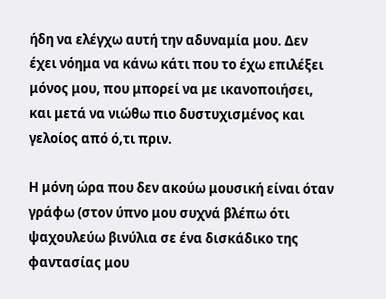ήδη να ελέγχω αυτή την αδυναμία μου. Δεν έχει νόημα να κάνω κάτι που το έχω επιλέξει μόνος μου, που μπορεί να με ικανοποιήσει, και μετά να νιώθω πιο δυστυχισμένος και γελοίος από ό,τι πριν.

Η μόνη ώρα που δεν ακούω μουσική είναι όταν γράφω (στον ύπνο μου συχνά βλέπω ότι ψαχουλεύω βινύλια σε ένα δισκάδικο της φαντασίας μου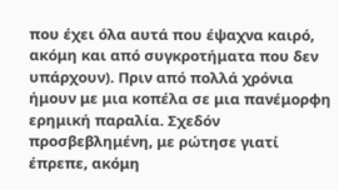που έχει όλα αυτά που έψαχνα καιρό, ακόμη και από συγκροτήματα που δεν υπάρχουν). Πριν από πολλά χρόνια ήμουν με μια κοπέλα σε μια πανέμορφη ερημική παραλία. Σχεδόν προσβεβλημένη, με ρώτησε γιατί έπρεπε, ακόμη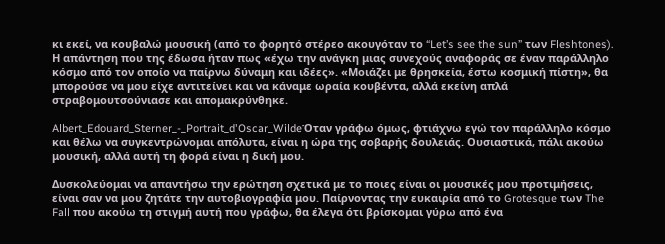κι εκεί, να κουβαλώ μουσική (από το φορητό στέρεο ακουγόταν το “Let’s see the sun” των Fleshtones). Η απάντηση που της έδωσα ήταν πως «έχω την ανάγκη μιας συνεχούς αναφοράς σε έναν παράλληλο κόσμο από τον οποίο να παίρνω δύναμη και ιδέες». «Μοιάζει με θρησκεία, έστω κοσμική πίστη», θα μπορούσε να μου είχε αντιτείνει και να κάναμε ωραία κουβέντα, αλλά εκείνη απλά στραβομουτσούνιασε και απομακρύνθηκε.

Albert_Edouard_Sterner_-_Portrait_d'Oscar_WildeΌταν γράφω όμως, φτιάχνω εγώ τον παράλληλο κόσμο και θέλω να συγκεντρώνομαι απόλυτα, είναι η ώρα της σοβαρής δουλειάς. Ουσιαστικά, πάλι ακούω μουσική, αλλά αυτή τη φορά είναι η δική μου.

Δυσκολεύομαι να απαντήσω την ερώτηση σχετικά με το ποιες είναι οι μουσικές μου προτιμήσεις, είναι σαν να μου ζητάτε την αυτοβιογραφία μου. Παίρνοντας την ευκαιρία από το Grotesque των The Fall που ακούω τη στιγμή αυτή που γράφω, θα έλεγα ότι βρίσκομαι γύρω από ένα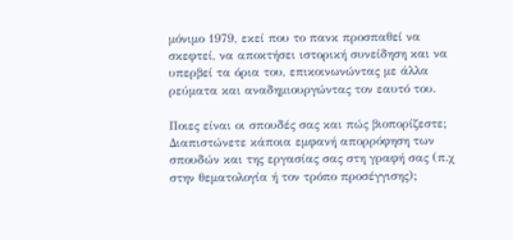μόνιμο 1979, εκεί που το πανκ προσπαθεί να σκεφτεί, να αποκτήσει ιστορική συνείδηση και να υπερβεί τα όρια του, επικοινωνώντας με άλλα ρεύματα και αναδημιουργώντας τον εαυτό του.

Ποιες είναι οι σπουδές σας και πώς βιοπορίζεστε; Διαπιστώνετε κάποια εμφανή απορρόφηση των σπουδών και της εργασίας σας στη γραφή σας (π.χ στην θεματολογία ή τον τρόπο προσέγγισης);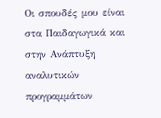Οι σπουδές μου είναι στα Παιδαγωγικά και στην Ανάπτυξη αναλυτικών προγραμμάτων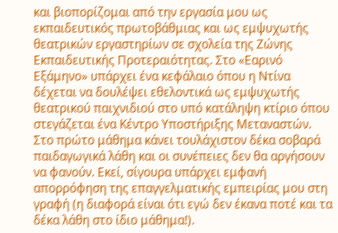και βιοπορίζομαι από την εργασία μου ως εκπαιδευτικός πρωτοβάθμιας και ως εμψυχωτής θεατρικών εργαστηρίων σε σχολεία της Ζώνης Εκπαιδευτικής Προτεραιότητας. Στο «Εαρινό Εξάμηνο» υπάρχει ένα κεφάλαιο όπου η Ντίνα δέχεται να δουλέψει εθελοντικά ως εμψυχωτής θεατρικού παιχνιδιού στο υπό κατάληψη κτίριο όπου στεγάζεται ένα Κέντρο Υποστήριξης Μεταναστών. Στο πρώτο μάθημα κάνει τουλάχιστον δέκα σοβαρά παιδαγωγικά λάθη και οι συνέπειες δεν θα αργήσουν να φανούν. Εκεί, σίγουρα υπάρχει εμφανή απορρόφηση της επαγγελματικής εμπειρίας μου στη γραφή (η διαφορά είναι ότι εγώ δεν έκανα ποτέ και τα δέκα λάθη στο ίδιο μάθημα!).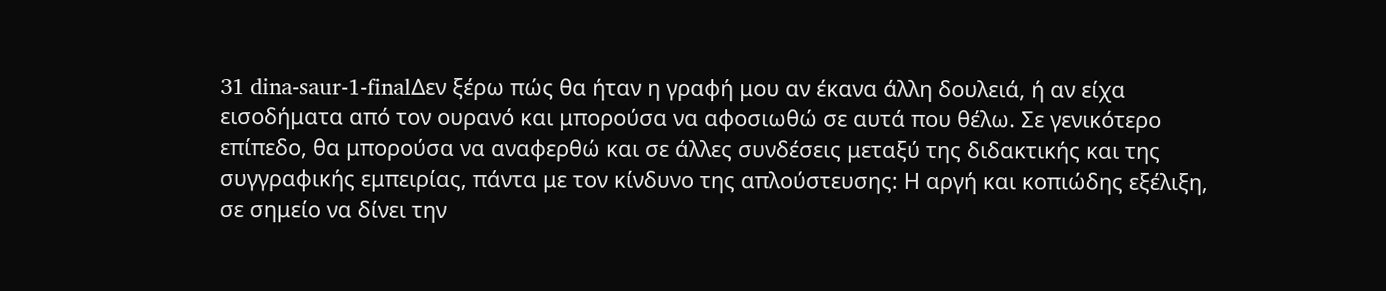31 dina-saur-1-finalΔεν ξέρω πώς θα ήταν η γραφή μου αν έκανα άλλη δουλειά, ή αν είχα εισοδήματα από τον ουρανό και μπορούσα να αφοσιωθώ σε αυτά που θέλω. Σε γενικότερο επίπεδο, θα μπορούσα να αναφερθώ και σε άλλες συνδέσεις μεταξύ της διδακτικής και της συγγραφικής εμπειρίας, πάντα με τον κίνδυνο της απλούστευσης: Η αργή και κοπιώδης εξέλιξη, σε σημείο να δίνει την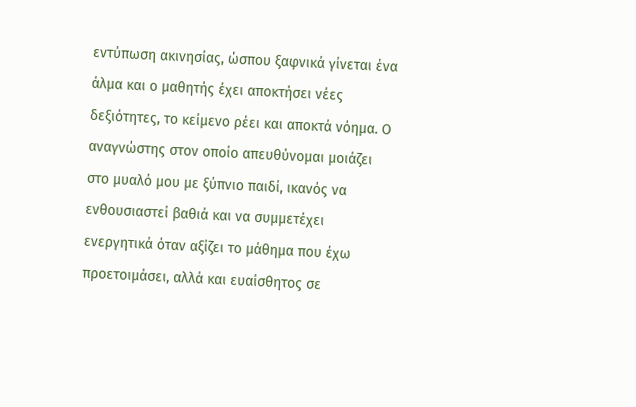εντύπωση ακινησίας, ώσπου ξαφνικά γίνεται ένα άλμα και ο μαθητής έχει αποκτήσει νέες δεξιότητες, το κείμενο ρέει και αποκτά νόημα. Ο αναγνώστης στον οποίο απευθύνομαι μοιάζει στο μυαλό μου με ξύπνιο παιδί, ικανός να ενθουσιαστεί βαθιά και να συμμετέχει ενεργητικά όταν αξίζει το μάθημα που έχω προετοιμάσει, αλλά και ευαίσθητος σε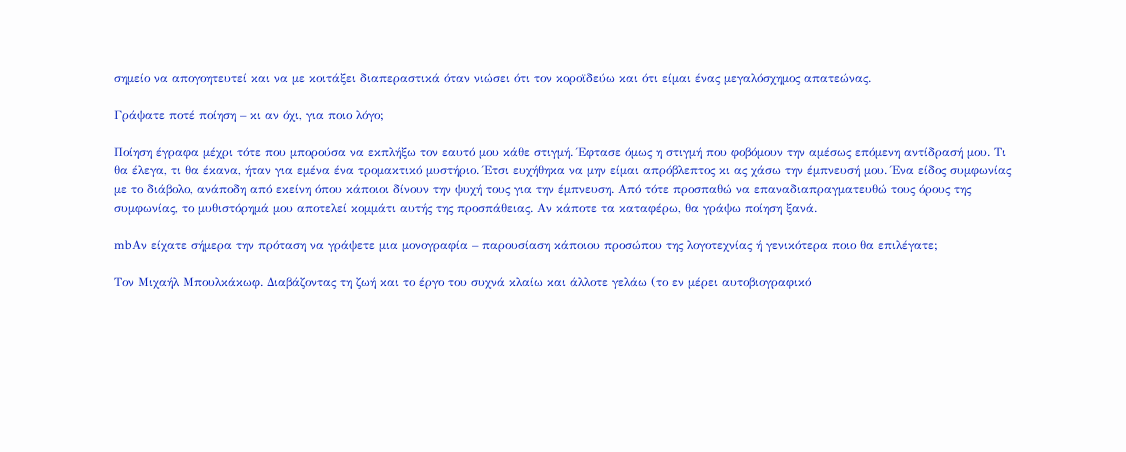σημείο να απογοητευτεί και να με κοιτάξει διαπεραστικά όταν νιώσει ότι τον κοροϊδεύω και ότι είμαι ένας μεγαλόσχημος απατεώνας.

Γράψατε ποτέ ποίηση – κι αν όχι, για ποιο λόγο;

Ποίηση έγραφα μέχρι τότε που μπορούσα να εκπλήξω τον εαυτό μου κάθε στιγμή. Έφτασε όμως η στιγμή που φοβόμουν την αμέσως επόμενη αντίδρασή μου. Τι θα έλεγα, τι θα έκανα, ήταν για εμένα ένα τρομακτικό μυστήριο. Έτσι ευχήθηκα να μην είμαι απρόβλεπτος κι ας χάσω την έμπνευσή μου. Ένα είδος συμφωνίας με το διάβολο, ανάποδη από εκείνη όπου κάποιοι δίνουν την ψυχή τους για την έμπνευση. Από τότε προσπαθώ να επαναδιαπραγματευθώ τους όρους της συμφωνίας, το μυθιστόρημά μου αποτελεί κομμάτι αυτής της προσπάθειας. Αν κάποτε τα καταφέρω, θα γράψω ποίηση ξανά.

mbΑν είχατε σήμερα την πρόταση να γράψετε μια μονογραφία – παρουσίαση κάποιου προσώπου της λογοτεχνίας ή γενικότερα ποιο θα επιλέγατε;

Τον Μιχαήλ Μπουλκάκωφ. Διαβάζοντας τη ζωή και το έργο του συχνά κλαίω και άλλοτε γελάω (το εν μέρει αυτοβιογραφικό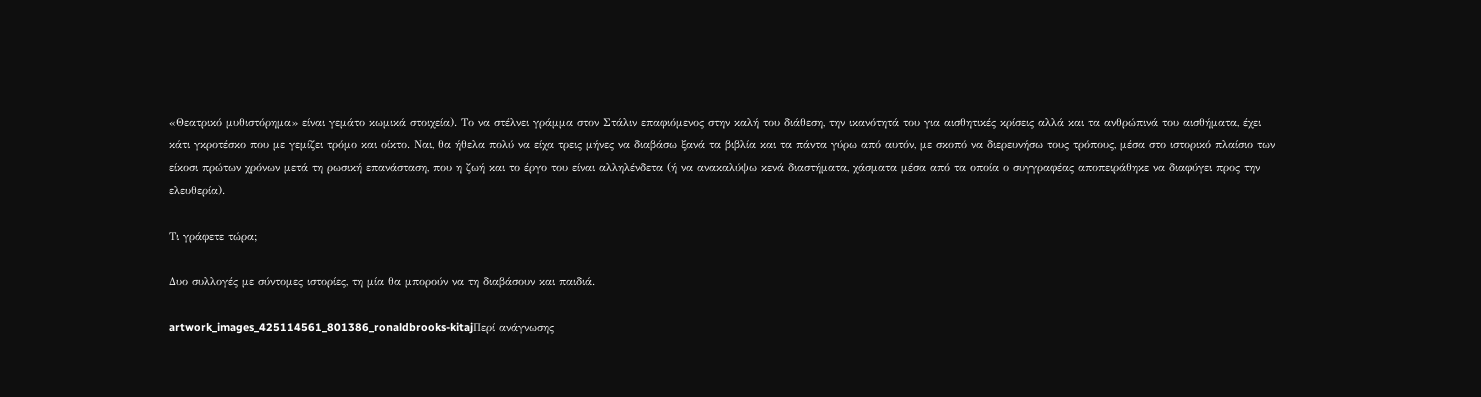«Θεατρικό μυθιστόρημα» είναι γεμάτο κωμικά στοιχεία). Το να στέλνει γράμμα στον Στάλιν επαφιόμενος στην καλή του διάθεση, την ικανότητά του για αισθητικές κρίσεις αλλά και τα ανθρώπινά του αισθήματα, έχει κάτι γκροτέσκο που με γεμίζει τρόμο και οίκτο. Ναι, θα ήθελα πολύ να είχα τρεις μήνες να διαβάσω ξανά τα βιβλία και τα πάντα γύρω από αυτόν, με σκοπό να διερευνήσω τους τρόπους, μέσα στο ιστορικό πλαίσιο των είκοσι πρώτων χρόνων μετά τη ρωσική επανάσταση, που η ζωή και το έργο του είναι αλληλένδετα (ή να ανακαλύψω κενά διαστήματα, χάσματα μέσα από τα οποία ο συγγραφέας αποπειράθηκε να διαφύγει προς την ελευθερία).

Τι γράφετε τώρα;

Δυο συλλογές με σύντομες ιστορίες, τη μία θα μπορούν να τη διαβάσουν και παιδιά.

artwork_images_425114561_801386_ronaldbrooks-kitajΠερί ανάγνωσης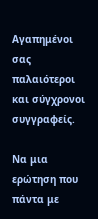Αγαπημένοι σας παλαιότεροι και σύγχρονοι συγγραφείς.

Να μια ερώτηση που πάντα με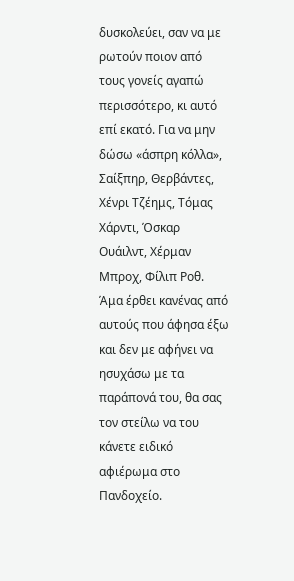δυσκολεύει, σαν να με ρωτούν ποιον από τους γονείς αγαπώ περισσότερο, κι αυτό επί εκατό. Για να μην δώσω «άσπρη κόλλα», Σαίξπηρ, Θερβάντες, Χένρι Τζέημς, Τόμας Χάρντι, Όσκαρ Ουάιλντ, Χέρμαν Μπροχ, Φίλιπ Ροθ. Άμα έρθει κανένας από αυτούς που άφησα έξω και δεν με αφήνει να ησυχάσω με τα παράπονά του, θα σας τον στείλω να του κάνετε ειδικό αφιέρωμα στο Πανδοχείο.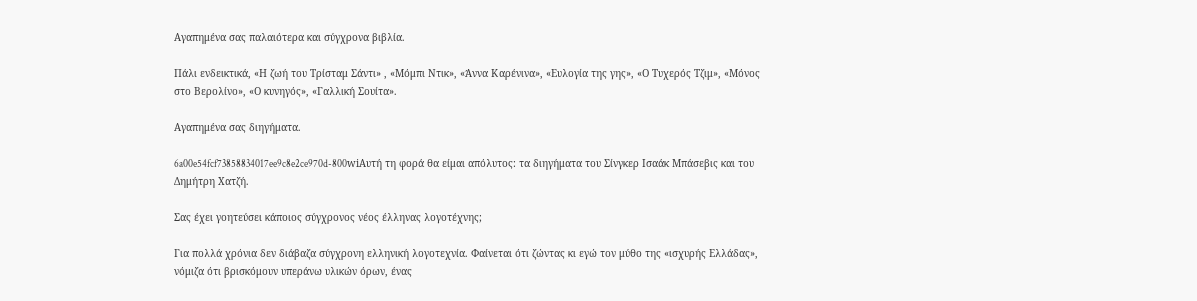Αγαπημένα σας παλαιότερα και σύγχρονα βιβλία.

Πάλι ενδεικτικά, «Η ζωή του Τρίσταμ Σάντι» , «Μόμπι Ντικ», «Άννα Καρένινα», «Ευλογία της γης», «Ο Τυχερός Τζιμ», «Μόνος στο Βερολίνο», «Ο κυνηγός», «Γαλλική Σουίτα».

Αγαπημένα σας διηγήματα.

6a00e54fcf73858834017ee9c8e2ce970d-800wiΑυτή τη φορά θα είμαι απόλυτος: τα διηγήματα του Σίνγκερ Ισαάκ Μπάσεβις και του Δημήτρη Χατζή.

Σας έχει γοητεύσει κάποιος σύγχρονος νέος έλληνας λογοτέχνης;

Για πολλά χρόνια δεν διάβαζα σύγχρονη ελληνική λογοτεχνία. Φαίνεται ότι ζώντας κι εγώ τον μύθο της «ισχυρής Ελλάδας», νόμιζα ότι βρισκόμουν υπεράνω υλικών όρων, ένας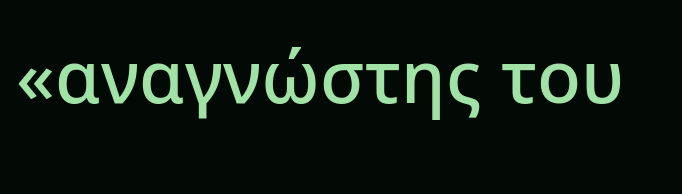«αναγνώστης του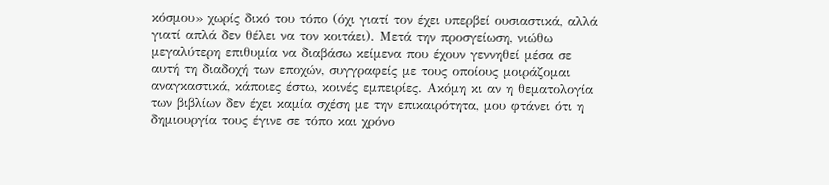κόσμου» χωρίς δικό του τόπο (όχι γιατί τον έχει υπερβεί ουσιαστικά, αλλά γιατί απλά δεν θέλει να τον κοιτάει). Μετά την προσγείωση, νιώθω μεγαλύτερη επιθυμία να διαβάσω κείμενα που έχουν γεννηθεί μέσα σε αυτή τη διαδοχή των εποχών, συγγραφείς με τους οποίους μοιράζομαι αναγκαστικά, κάποιες έστω, κοινές εμπειρίες. Ακόμη κι αν η θεματολογία των βιβλίων δεν έχει καμία σχέση με την επικαιρότητα, μου φτάνει ότι η δημιουργία τους έγινε σε τόπο και χρόνο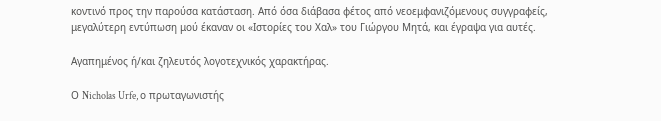κοντινό προς την παρούσα κατάσταση. Από όσα διάβασα φέτος από νεοεμφανιζόμενους συγγραφείς, μεγαλύτερη εντύπωση μού έκαναν οι «Ιστορίες του Χαλ» του Γιώργου Μητά, και έγραψα για αυτές.

Αγαπημένος ή/και ζηλευτός λογοτεχνικός χαρακτήρας.

Ο Nicholas Urfe, ο πρωταγωνιστής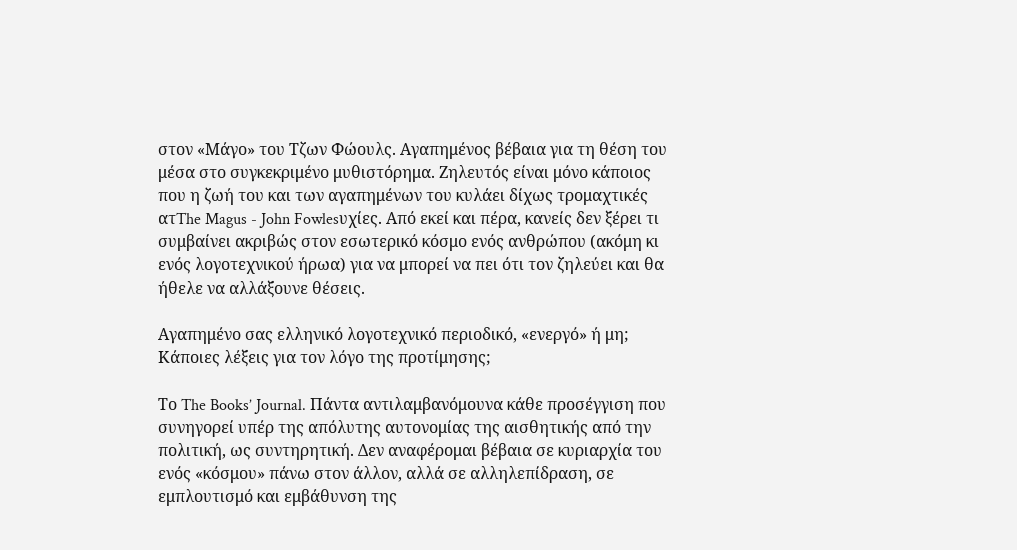στον «Μάγο» του Τζων Φώουλς. Αγαπημένος βέβαια για τη θέση του μέσα στο συγκεκριμένο μυθιστόρημα. Ζηλευτός είναι μόνο κάποιος που η ζωή του και των αγαπημένων του κυλάει δίχως τρομαχτικές ατThe Magus - John Fowlesυχίες. Από εκεί και πέρα, κανείς δεν ξέρει τι συμβαίνει ακριβώς στον εσωτερικό κόσμο ενός ανθρώπου (ακόμη κι ενός λογοτεχνικού ήρωα) για να μπορεί να πει ότι τον ζηλεύει και θα ήθελε να αλλάξουνε θέσεις.

Αγαπημένο σας ελληνικό λογοτεχνικό περιοδικό, «ενεργό» ή μη; Κάποιες λέξεις για τον λόγο της προτίμησης;

Το The Books’ Journal. Πάντα αντιλαμβανόμουνα κάθε προσέγγιση που συνηγορεί υπέρ της απόλυτης αυτονομίας της αισθητικής από την πολιτική, ως συντηρητική. Δεν αναφέρομαι βέβαια σε κυριαρχία του ενός «κόσμου» πάνω στον άλλον, αλλά σε αλληλεπίδραση, σε εμπλουτισμό και εμβάθυνση της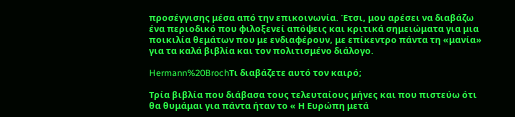προσέγγισης μέσα από την επικοινωνία. Έτσι, μου αρέσει να διαβάζω ένα περιοδικό που φιλοξενεί απόψεις και κριτικά σημειώματα για μια ποικιλία θεμάτων που με ενδιαφέρουν, με επίκεντρο πάντα τη «μανία» για τα καλά βιβλία και τον πολιτισμένο διάλογο.

Hermann%20BrochΤι διαβάζετε αυτό τον καιρό;

Τρία βιβλία που διάβασα τους τελευταίους μήνες και που πιστεύω ότι θα θυμάμαι για πάντα ήταν το « Η Ευρώπη μετά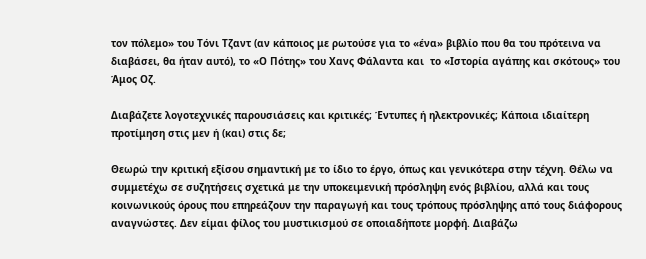τον πόλεμο» του Τόνι Τζαντ (αν κάποιος με ρωτούσε για το «ένα» βιβλίο που θα του πρότεινα να διαβάσει, θα ήταν αυτό), το «Ο Πότης» του Χανς Φάλαντα και  το «Ιστορία αγάπης και σκότους» του Άμος Οζ.

Διαβάζετε λογοτεχνικές παρουσιάσεις και κριτικές; Έντυπες ή ηλεκτρονικές; Κάποια ιδιαίτερη προτίμηση στις μεν ή (και) στις δε;

Θεωρώ την κριτική εξίσου σημαντική με το ίδιο το έργο, όπως και γενικότερα στην τέχνη. Θέλω να συμμετέχω σε συζητήσεις σχετικά με την υποκειμενική πρόσληψη ενός βιβλίου, αλλά και τους κοινωνικούς όρους που επηρεάζουν την παραγωγή και τους τρόπους πρόσληψης από τους διάφορους αναγνώστες. Δεν είμαι φίλος του μυστικισμού σε οποιαδήποτε μορφή. Διαβάζω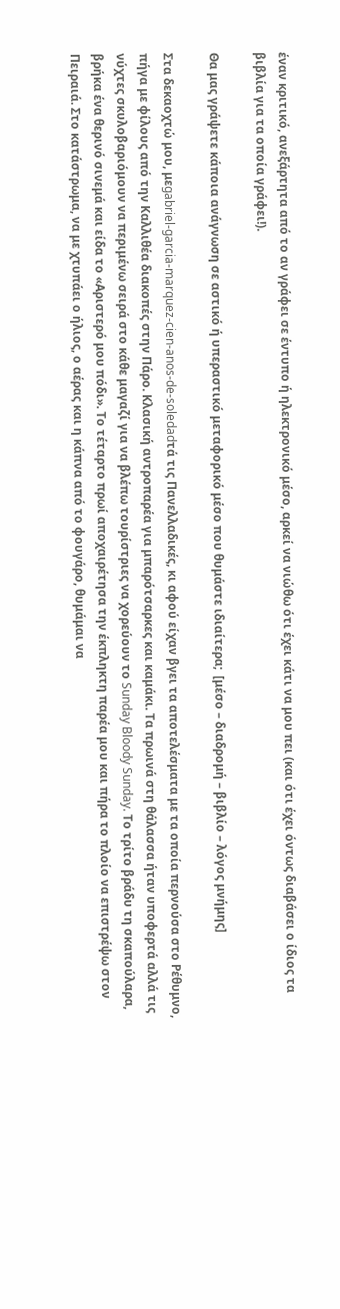έναν κριτικό, ανεξάρτητα από το αν γράφει σε έντυπο ή ηλεκτρονικό μέσο, αρκεί να νιώθω ότι έχει κάτι να μου πει (και ότι έχει όντως διαβάσει ο ίδιος τα βιβλία για τα οποία γράφει!).

Θα μας γράψετε κάποια ανάγνωση σε αστικό ή υπεραστικό μεταφορικό μέσο που θυμάστε ιδιαίτερα;  [μέσο – διαδρομή – βιβλίο – λόγος μνήμης]

Στα δεκαοχτώ μου, μεgabriel-garcia-marquez-cien-anos-de-soledadτά τις Πανελλαδικές, κι αφού είχαν βγει τα αποτελέσματα με τα οποία περνούσα στο Ρέθυμνο, πήγα με φίλους από την Καλλιθέα διακοπές στην Πάρο. Κλασική αντροπαρέα για μπαρότσαρκες και καμάκι. Τα πρωινά στη θάλασσα ήταν υποφερτά αλλά τις νύχτες σκυλοβαριόμουν να περιμένω σειρά στο κάθε μαγαζί για να βλέπω τουρίστριες να χορεύουν το Sunday Bloody Sunday. Το τρίτο βράδυ τη σκαπούλαρα, βρήκα ένα θερινό σινεμά και είδα το «Αριστερό μου πόδι». Το τέταρτο πρωί αποχαιρέτησα την έκπληκτη παρέα μου και πήρα το πλοίο να επιστρέψω στον Πειραιά. Στο κατάστρωμα, να με χτυπάει ο ήλιος, ο αέρας και η κάπνα από το φουγάρο, θυμάμαι να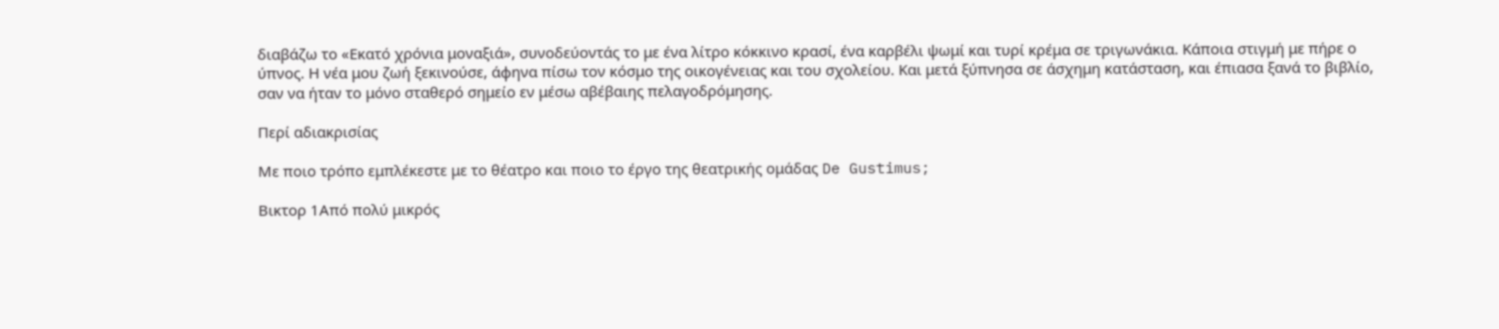διαβάζω το «Εκατό χρόνια μοναξιά», συνοδεύοντάς το με ένα λίτρο κόκκινο κρασί, ένα καρβέλι ψωμί και τυρί κρέμα σε τριγωνάκια. Κάποια στιγμή με πήρε ο ύπνος. Η νέα μου ζωή ξεκινούσε, άφηνα πίσω τον κόσμο της οικογένειας και του σχολείου. Και μετά ξύπνησα σε άσχημη κατάσταση, και έπιασα ξανά το βιβλίο, σαν να ήταν το μόνο σταθερό σημείο εν μέσω αβέβαιης πελαγοδρόμησης.

Περί αδιακρισίας

Με ποιο τρόπο εμπλέκεστε με το θέατρο και ποιο το έργο της θεατρικής ομάδας De Gustimus;

Βικτορ 1Από πολύ μικρός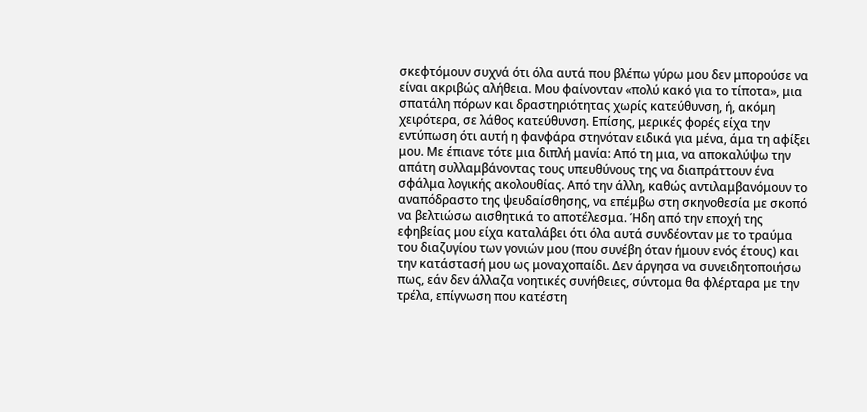σκεφτόμουν συχνά ότι όλα αυτά που βλέπω γύρω μου δεν μπορούσε να είναι ακριβώς αλήθεια. Μου φαίνονταν «πολύ κακό για το τίποτα», μια σπατάλη πόρων και δραστηριότητας χωρίς κατεύθυνση, ή, ακόμη χειρότερα, σε λάθος κατεύθυνση. Επίσης, μερικές φορές είχα την εντύπωση ότι αυτή η φανφάρα στηνόταν ειδικά για μένα, άμα τη αφίξει μου. Με έπιανε τότε μια διπλή μανία: Από τη μια, να αποκαλύψω την απάτη συλλαμβάνοντας τους υπευθύνους της να διαπράττουν ένα σφάλμα λογικής ακολουθίας. Από την άλλη, καθώς αντιλαμβανόμουν το αναπόδραστο της ψευδαίσθησης, να επέμβω στη σκηνοθεσία με σκοπό να βελτιώσω αισθητικά το αποτέλεσμα. Ήδη από την εποχή της εφηβείας μου είχα καταλάβει ότι όλα αυτά συνδέονταν με το τραύμα του διαζυγίου των γονιών μου (που συνέβη όταν ήμουν ενός έτους) και την κατάστασή μου ως μοναχοπαίδι. Δεν άργησα να συνειδητοποιήσω πως, εάν δεν άλλαζα νοητικές συνήθειες, σύντομα θα φλέρταρα με την τρέλα, επίγνωση που κατέστη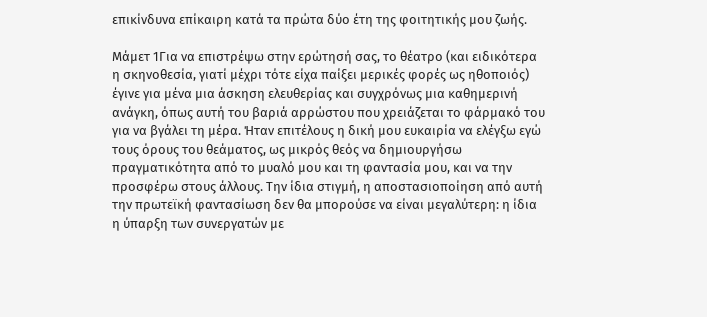επικίνδυνα επίκαιρη κατά τα πρώτα δύο έτη της φοιτητικής μου ζωής.

Μάμετ 1Για να επιστρέψω στην ερώτησή σας, το θέατρο (και ειδικότερα η σκηνοθεσία, γιατί μέχρι τότε είχα παίξει μερικές φορές ως ηθοποιός) έγινε για μένα μια άσκηση ελευθερίας και συγχρόνως μια καθημερινή ανάγκη, όπως αυτή του βαριά αρρώστου που χρειάζεται το φάρμακό του για να βγάλει τη μέρα. Ήταν επιτέλους η δική μου ευκαιρία να ελέγξω εγώ τους όρους του θεάματος, ως μικρός θεός να δημιουργήσω πραγματικότητα από το μυαλό μου και τη φαντασία μου, και να την προσφέρω στους άλλους. Την ίδια στιγμή, η αποστασιοποίηση από αυτή την πρωτεϊκή φαντασίωση δεν θα μπορούσε να είναι μεγαλύτερη: η ίδια η ύπαρξη των συνεργατών με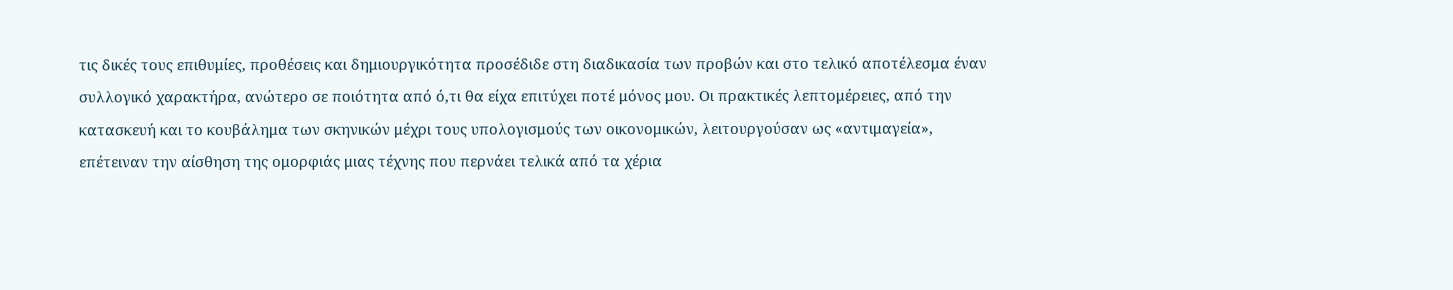τις δικές τους επιθυμίες, προθέσεις και δημιουργικότητα προσέδιδε στη διαδικασία των προβών και στο τελικό αποτέλεσμα έναν συλλογικό χαρακτήρα, ανώτερο σε ποιότητα από ό,τι θα είχα επιτύχει ποτέ μόνος μου. Οι πρακτικές λεπτομέρειες, από την κατασκευή και το κουβάλημα των σκηνικών μέχρι τους υπολογισμούς των οικονομικών, λειτουργούσαν ως «αντιμαγεία», επέτειναν την αίσθηση της ομορφιάς μιας τέχνης που περνάει τελικά από τα χέρια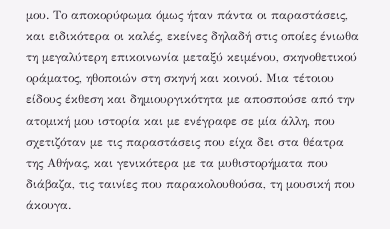μου. Το αποκορύφωμα όμως ήταν πάντα οι παραστάσεις, και ειδικότερα οι καλές, εκείνες δηλαδή στις οποίες ένιωθα τη μεγαλύτερη επικοινωνία μεταξύ κειμένου, σκηνοθετικού οράματος, ηθοποιών στη σκηνή και κοινού. Μια τέτοιου είδους έκθεση και δημιουργικότητα με αποσπούσε από την ατομική μου ιστορία και με ενέγραφε σε μία άλλη, που σχετιζόταν με τις παραστάσεις που είχα δει στα θέατρα της Αθήνας, και γενικότερα με τα μυθιστορήματα που διάβαζα, τις ταινίες που παρακολουθούσα, τη μουσική που άκουγα.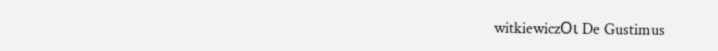witkiewiczΟι De Gustimus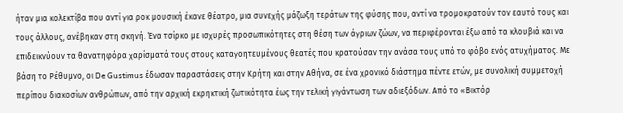ήταν μια κολεκτίβα που αντί για ροκ μουσική έκανε θέατρο, μια συνεχής μάζωξη τεράτων της φύσης που, αντί να τρομοκρατούν τον εαυτό τους και τους άλλους, ανέβηκαν στη σκηνή. Ένα τσίρκο με ισχυρές προσωπικότητες στη θέση των άγριων ζώων, να περιφέρονται έξω από τα κλουβιά και να επιδεικνύουν τα θανατηφόρα χαρίσματά τους στους καταγοητευμένους θεατές που κρατούσαν την ανάσα τους υπό το φόβο ενός ατυχήματος. Με βάση το Ρέθυμνο, οι De Gustimus έδωσαν παραστάσεις στην Κρήτη και στην Αθήνα, σε ένα χρονικό διάστημα πέντε ετών, με συνολική συμμετοχή περίπου διακοσίων ανθρώπων, από την αρχική εκρηκτική ζωτικότητα έως την τελική γιγάντωση των αδιεξόδων. Από το «Βικτόρ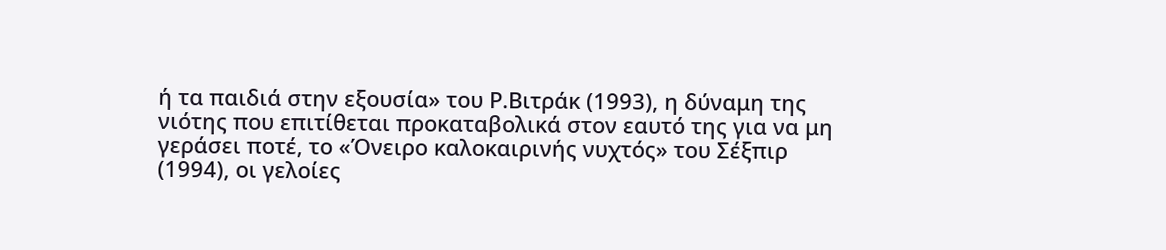ή τα παιδιά στην εξουσία» του Ρ.Βιτράκ (1993), η δύναμη της νιότης που επιτίθεται προκαταβολικά στον εαυτό της για να μη γεράσει ποτέ, το «Όνειρο καλοκαιρινής νυχτός» του Σέξπιρ (1994), οι γελοίες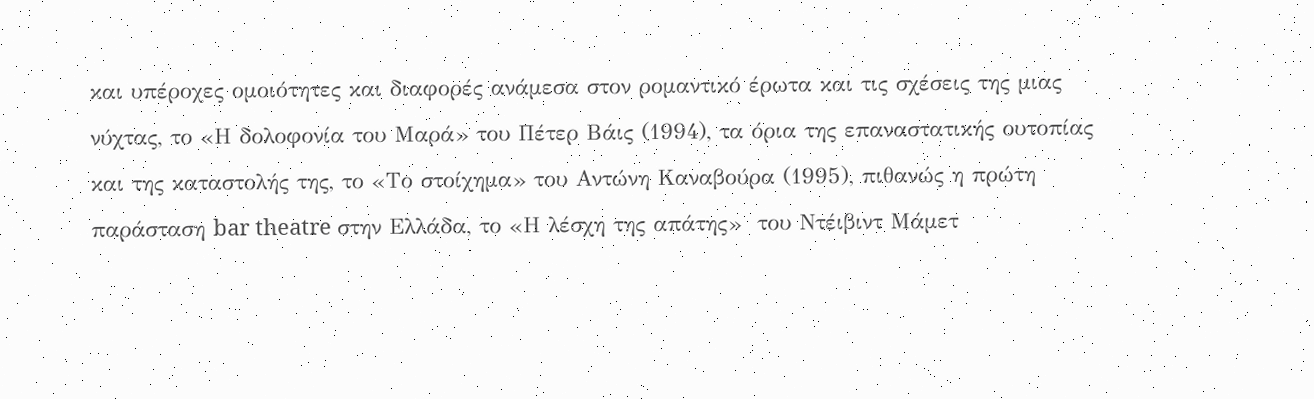και υπέροχες ομοιότητες και διαφορές ανάμεσα στον ρομαντικό έρωτα και τις σχέσεις της μιας νύχτας, το «Η δολοφονία του Μαρά» του Πέτερ Βάις (1994), τα όρια της επαναστατικής ουτοπίας και της καταστολής της, το «Το στοίχημα» του Αντώνη Καναβούρα (1995), πιθανώς η πρώτη παράσταση bar theatre στην Ελλάδα, το «Η λέσχη της απάτης»  του Ντέιβιντ Μάμετ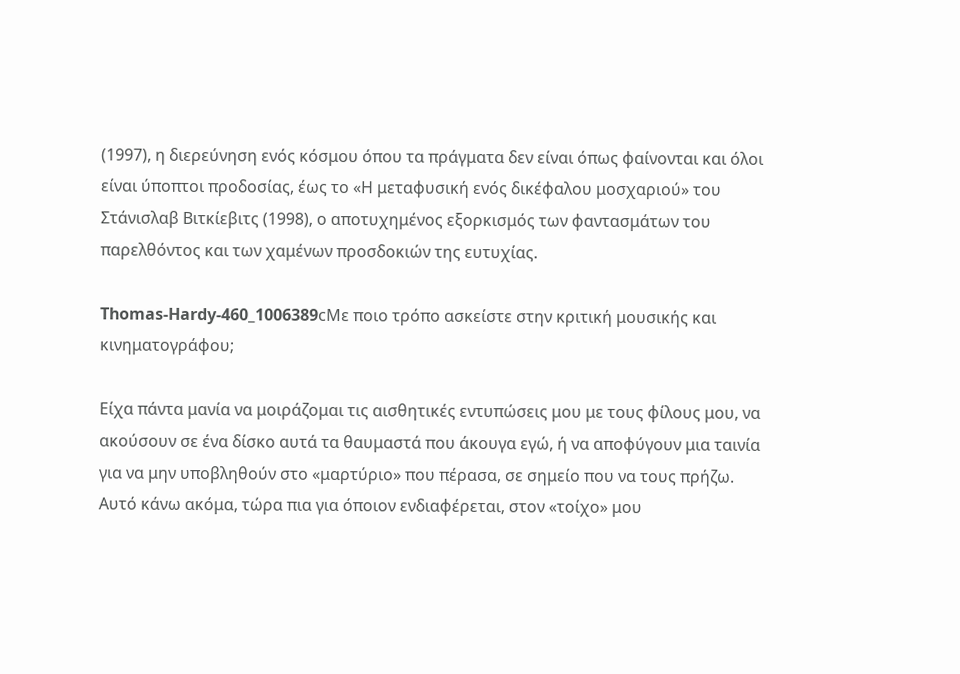(1997), η διερεύνηση ενός κόσμου όπου τα πράγματα δεν είναι όπως φαίνονται και όλοι είναι ύποπτοι προδοσίας, έως το «Η μεταφυσική ενός δικέφαλου μοσχαριού» του Στάνισλαβ Βιτκίεβιτς (1998), ο αποτυχημένος εξορκισμός των φαντασμάτων του παρελθόντος και των χαμένων προσδοκιών της ευτυχίας.

Thomas-Hardy-460_1006389cΜε ποιο τρόπο ασκείστε στην κριτική μουσικής και κινηματογράφου;

Είχα πάντα μανία να μοιράζομαι τις αισθητικές εντυπώσεις μου με τους φίλους μου, να ακούσουν σε ένα δίσκο αυτά τα θαυμαστά που άκουγα εγώ, ή να αποφύγουν μια ταινία για να μην υποβληθούν στο «μαρτύριο» που πέρασα, σε σημείο που να τους πρήζω. Αυτό κάνω ακόμα, τώρα πια για όποιον ενδιαφέρεται, στον «τοίχο» μου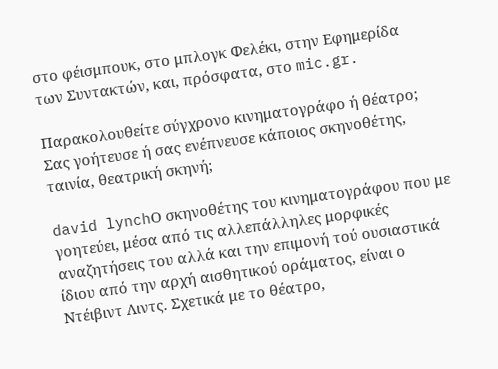στο φέισμπουκ, στο μπλογκ Φελέκι, στην Εφημερίδα των Συντακτών, και, πρόσφατα, στο mic.gr.

Παρακολουθείτε σύγχρονο κινηματογράφο ή θέατρο; Σας γοήτευσε ή σας ενέπνευσε κάποιος σκηνοθέτης, ταινία, θεατρική σκηνή;

david lynchΟ σκηνοθέτης του κινηματογράφου που με γοητεύει, μέσα από τις αλλεπάλληλες μορφικές αναζητήσεις του αλλά και την επιμονή τού ουσιαστικά ίδιου από την αρχή αισθητικού οράματος, είναι ο Ντέιβιντ Λιντς. Σχετικά με το θέατρο,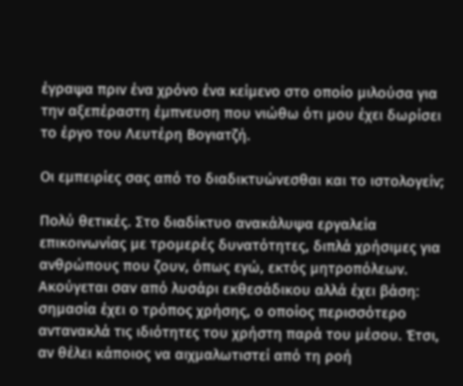έγραψα πριν ένα χρόνο ένα κείμενο στο οποίο μιλούσα για την αξεπέραστη έμπνευση που νιώθω ότι μου έχει δωρίσει το έργο του Λευτέρη Βογιατζή.

Οι εμπειρίες σας από το διαδικτυώνεσθαι και το ιστολογείν;

Πολύ θετικές. Στο διαδίκτυο ανακάλυψα εργαλεία επικοινωνίας με τρομερές δυνατότητες, διπλά χρήσιμες για ανθρώπους που ζουν, όπως εγώ, εκτός μητροπόλεων. Ακούγεται σαν από λυσάρι εκθεσάδικου αλλά έχει βάση: σημασία έχει ο τρόπος χρήσης, ο οποίος περισσότερο αντανακλά τις ιδιότητες του χρήστη παρά του μέσου. Έτσι, αν θέλει κάποιος να αιχμαλωτιστεί από τη ροή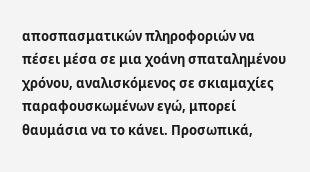αποσπασματικών πληροφοριών να πέσει μέσα σε μια χοάνη σπαταλημένου χρόνου, αναλισκόμενος σε σκιαμαχίες παραφουσκωμένων εγώ, μπορεί θαυμάσια να το κάνει. Προσωπικά,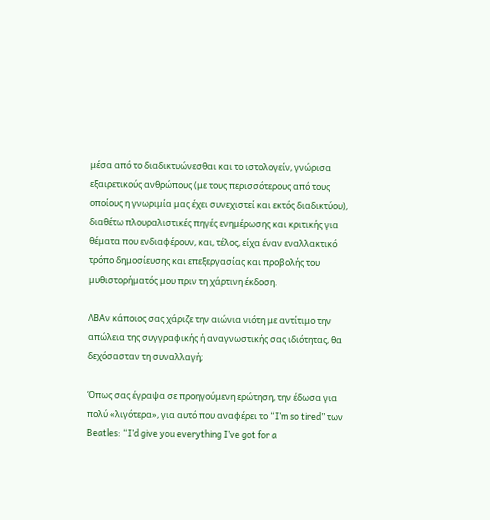μέσα από το διαδικτυώνεσθαι και το ιστολογείν, γνώρισα εξαιρετικούς ανθρώπους (με τους περισσότερους από τους οποίους η γνωριμία μας έχει συνεχιστεί και εκτός διαδικτύου), διαθέτω πλουραλιστικές πηγές ενημέρωσης και κριτικής για θέματα που ενδιαφέρουν, και, τέλος, είχα έναν εναλλακτικό τρόπο δημοσίευσης και επεξεργασίας και προβολής του μυθιστορήματός μου πριν τη χάρτινη έκδοση.

ΛΒΑν κάποιος σας χάριζε την αιώνια νιότη με αντίτιμο την απώλεια της συγγραφικής ή αναγνωστικής σας ιδιότητας, θα δεχόσασταν τη συναλλαγή;

Όπως σας έγραψα σε προηγούμενη ερώτηση, την έδωσα για πολύ «λιγότερα», για αυτό που αναφέρει το “I’m so tired” των Beatles: “I’d give you everything I’ve got for a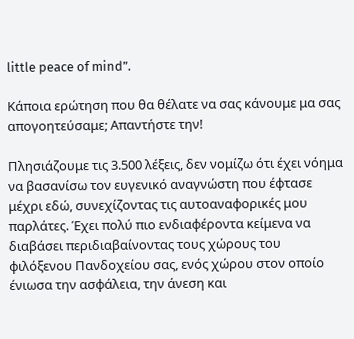little peace of mind”.

Κάποια ερώτηση που θα θέλατε να σας κάνουμε μα σας απογοητεύσαμε; Απαντήστε την!

Πλησιάζουμε τις 3.500 λέξεις, δεν νομίζω ότι έχει νόημα να βασανίσω τον ευγενικό αναγνώστη που έφτασε μέχρι εδώ, συνεχίζοντας τις αυτοαναφορικές μου παρλάτες. Έχει πολύ πιο ενδιαφέροντα κείμενα να διαβάσει περιδιαβαίνοντας τους χώρους του φιλόξενου Πανδοχείου σας, ενός χώρου στον οποίο ένιωσα την ασφάλεια, την άνεση και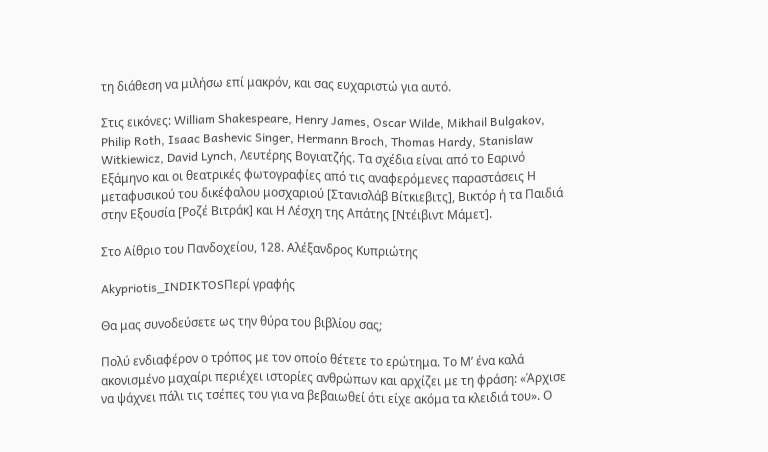τη διάθεση να μιλήσω επί μακρόν, και σας ευχαριστώ για αυτό.

Στις εικόνες: William Shakespeare, Henry James, Oscar Wilde, Mikhail Bulgakov, Philip Roth, Isaac Bashevic Singer, Hermann Broch, Thomas Hardy, Stanislaw Witkiewicz, David Lynch, Λευτέρης Βογιατζής. Τα σχέδια είναι από το Εαρινό Εξάμηνο και οι θεατρικές φωτογραφίες από τις αναφερόμενες παραστάσεις Η μεταφυσικού του δικέφαλου μοσχαριού [Στανισλάβ Βίτκιεβιτς], Βικτόρ ή τα Παιδιά στην Εξουσία [Ροζέ Βιτράκ] και Η Λέσχη της Απάτης [Ντέιβιντ Μάμετ].

Στο Αίθριο του Πανδοχείου, 128. Αλέξανδρος Κυπριώτης

Akypriotis_INDIKTOSΠερί γραφής

Θα μας συνοδεύσετε ως την θύρα του βιβλίου σας;

Πολύ ενδιαφέρον ο τρόπος με τον οποίο θέτετε το ερώτημα. Το Μ’ ένα καλά ακονισμένο μαχαίρι περιέχει ιστορίες ανθρώπων και αρχίζει με τη φράση: «Άρχισε να ψάχνει πάλι τις τσέπες του για να βεβαιωθεί ότι είχε ακόμα τα κλειδιά του». Ο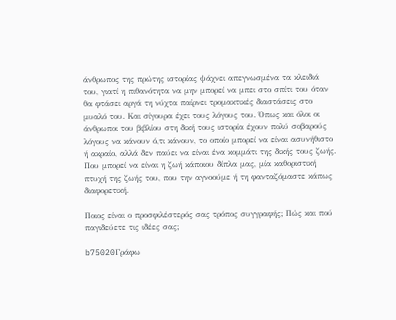άνθρωπος της πρώτης ιστορίας ψάχνει απεγνωσμένα τα κλειδιά του, γιατί η πιθανότητα να μην μπορεί να μπει στο σπίτι του όταν θα φτάσει αργά τη νύχτα παίρνει τρομακτικές διαστάσεις στο μυαλό του. Και σίγουρα έχει τους λόγους του. Όπως και όλοι οι άνθρωποι του βιβλίου στη δική τους ιστορία έχουν πολύ σοβαρούς λόγους να κάνουν ό,τι κάνουν, το οποίο μπορεί να είναι ασυνήθιστο ή ακραίο, αλλά δεν παύει να είναι ένα κομμάτι της δικής τους ζωής. Που μπορεί να είναι η ζωή κάποιου δίπλα μας, μία καθοριστική πτυχή της ζωής του, που την αγνοούμε ή τη φανταζόμαστε κάπως διαφορετική.

Ποιος είναι ο προσφιλέστερός σας τρόπος συγγραφής; Πώς και πού παγιδεύετε τις ιδέες σας;

b75020Γράφω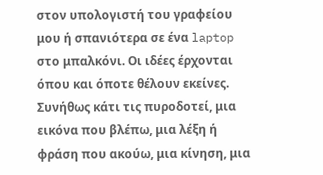στον υπολογιστή του γραφείου μου ή σπανιότερα σε ένα laptop στο μπαλκόνι. Οι ιδέες έρχονται όπου και όποτε θέλουν εκείνες. Συνήθως κάτι τις πυροδοτεί, μια εικόνα που βλέπω, μια λέξη ή φράση που ακούω, μια κίνηση, μια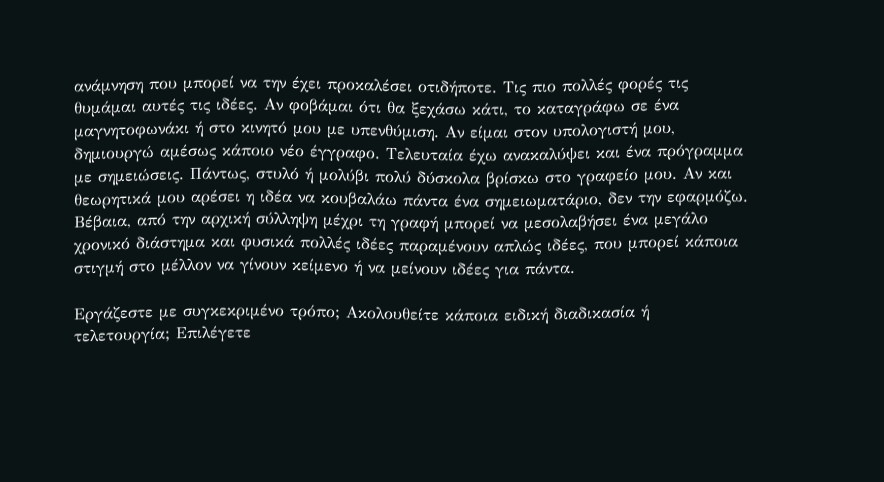ανάμνηση που μπορεί να την έχει προκαλέσει οτιδήποτε. Τις πιο πολλές φορές τις θυμάμαι αυτές τις ιδέες. Αν φοβάμαι ότι θα ξεχάσω κάτι, το καταγράφω σε ένα μαγνητοφωνάκι ή στο κινητό μου με υπενθύμιση. Αν είμαι στον υπολογιστή μου, δημιουργώ αμέσως κάποιο νέο έγγραφο. Τελευταία έχω ανακαλύψει και ένα πρόγραμμα με σημειώσεις. Πάντως, στυλό ή μολύβι πολύ δύσκολα βρίσκω στο γραφείο μου. Αν και θεωρητικά μου αρέσει η ιδέα να κουβαλάω πάντα ένα σημειωματάριο, δεν την εφαρμόζω. Βέβαια, από την αρχική σύλληψη μέχρι τη γραφή μπορεί να μεσολαβήσει ένα μεγάλο χρονικό διάστημα και φυσικά πολλές ιδέες παραμένουν απλώς ιδέες, που μπορεί κάποια στιγμή στο μέλλον να γίνουν κείμενο ή να μείνουν ιδέες για πάντα.

Εργάζεστε με συγκεκριμένο τρόπο; Ακολουθείτε κάποια ειδική διαδικασία ή τελετουργία; Επιλέγετε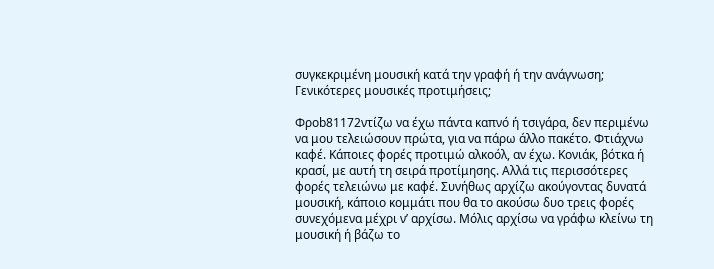συγκεκριμένη μουσική κατά την γραφή ή την ανάγνωση; Γενικότερες μουσικές προτιμήσεις;

Φροb81172ντίζω να έχω πάντα καπνό ή τσιγάρα, δεν περιμένω να μου τελειώσουν πρώτα, για να πάρω άλλο πακέτο. Φτιάχνω καφέ. Κάποιες φορές προτιμώ αλκοόλ, αν έχω. Κονιάκ, βότκα ή κρασί, με αυτή τη σειρά προτίμησης. Αλλά τις περισσότερες φορές τελειώνω με καφέ. Συνήθως αρχίζω ακούγοντας δυνατά μουσική, κάποιο κομμάτι που θα το ακούσω δυο τρεις φορές συνεχόμενα μέχρι ν’ αρχίσω. Μόλις αρχίσω να γράφω κλείνω τη μουσική ή βάζω το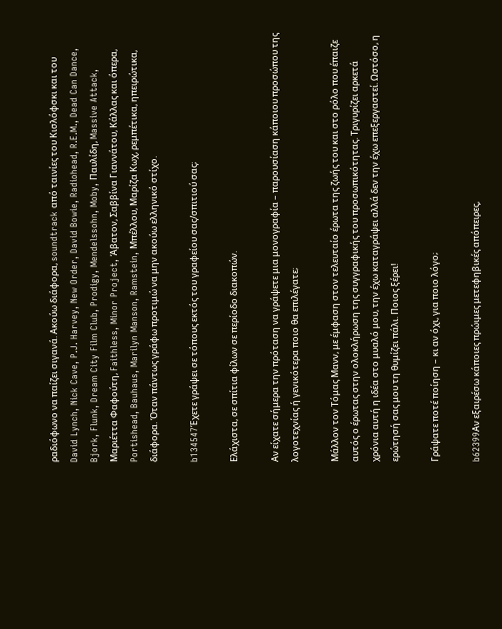ραδιόφωνο να παίζει σιγανά. Ακούω διάφορα, soundtrack από ταινίες του Κισλόφσκι και του David Lynch, Nick Cave, P.J. Harvey, New Order, David Bowie, Radiohead, R.E.M., Dead Can Dance, Bjork, Flunk, Dream City Film Club, Prodigy, Mendelssohn, Moby, Παυλίδη, Massive Attack, Μαριέττα Φαφούτη, Faithless, Minor Project, Άβατον, Σαββίνα Γιαννάτου, Κάλλας και όπερα, Portishead, Bauhaus, Marilyn Manson, Ramstein, Μπέλλου, Μαρίζα Κωχ, ρεμπέτικα, ηπειρώτικα, διάφορα. Όταν πάντως γράφω προτιμώ να μην ακούω ελληνικό στίχο.

b134547Έχετε γράψει σε τόπους εκτός του γραφείου σας/σπιτιού σας;

Ελάχιστα, σε σπίτια φίλων σε περίοδο διακοπών.

Αν είχατε σήμερα την πρόταση να γράψετε μια μονογραφία – παρουσίαση κάποιου προσώπου της λογοτεχνίας ή γενικότερα ποιο θα επιλέγατε;

Μάλλον τον Τόμας Μανν, με έμφαση στον τελευταίο έρωτα της ζωής του και στο ρόλο που έπαιζε αυτός ο έρωτας στην ολοκλήρωση της συγγραφικής του προσωπικότητας. Τριγυρίζει αρκετά χρόνια αυτή η ιδέα στο μυαλό μου, την έχω καταγράψει αλλά δεν την έχω επεξεργαστεί. Ωστόσο, η ερώτησή σας μου τη θυμίζει πάλι. Ποιος ξέρει!

Γράψατε ποτέ ποίηση – κι αν όχι, για ποιο λόγο;

b62399Αν εξαιρέσω κάποιες πρώιμες μετεφηβικές απόπειρες,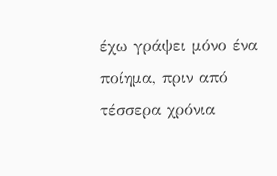έχω γράψει μόνο ένα ποίημα, πριν από τέσσερα χρόνια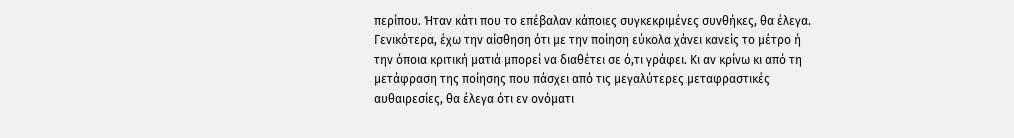περίπου. Ήταν κάτι που το επέβαλαν κάποιες συγκεκριμένες συνθήκες, θα έλεγα. Γενικότερα, έχω την αίσθηση ότι με την ποίηση εύκολα χάνει κανείς το μέτρο ή την όποια κριτική ματιά μπορεί να διαθέτει σε ό,τι γράφει. Κι αν κρίνω κι από τη μετάφραση της ποίησης που πάσχει από τις μεγαλύτερες μεταφραστικές αυθαιρεσίες, θα έλεγα ότι εν ονόματι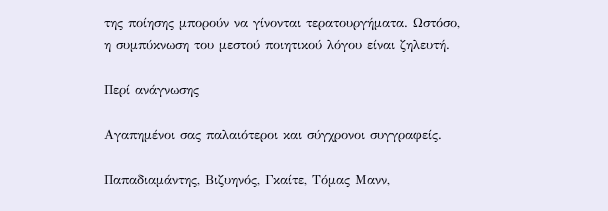της ποίησης μπορούν να γίνονται τερατουργήματα. Ωστόσο, η συμπύκνωση του μεστού ποιητικού λόγου είναι ζηλευτή.

Περί ανάγνωσης

Αγαπημένοι σας παλαιότεροι και σύγχρονοι συγγραφείς.

Παπαδιαμάντης, Βιζυηνός, Γκαίτε, Τόμας Μανν,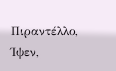Πιραντέλλο, Ίψεν,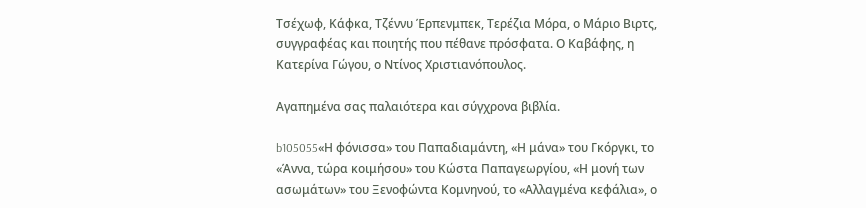Τσέχωφ, Κάφκα, Τζέννυ Έρπενμπεκ, Τερέζια Μόρα, ο Μάριο Βιρτς, συγγραφέας και ποιητής που πέθανε πρόσφατα. Ο Καβάφης, η Κατερίνα Γώγου, ο Ντίνος Χριστιανόπουλος.

Αγαπημένα σας παλαιότερα και σύγχρονα βιβλία.

b105055«Η φόνισσα» του Παπαδιαμάντη, «Η μάνα» του Γκόργκι, το «Άννα, τώρα κοιμήσου» του Κώστα Παπαγεωργίου, «Η μονή των ασωμάτων» του Ξενοφώντα Κομνηνού, το «Αλλαγμένα κεφάλια», ο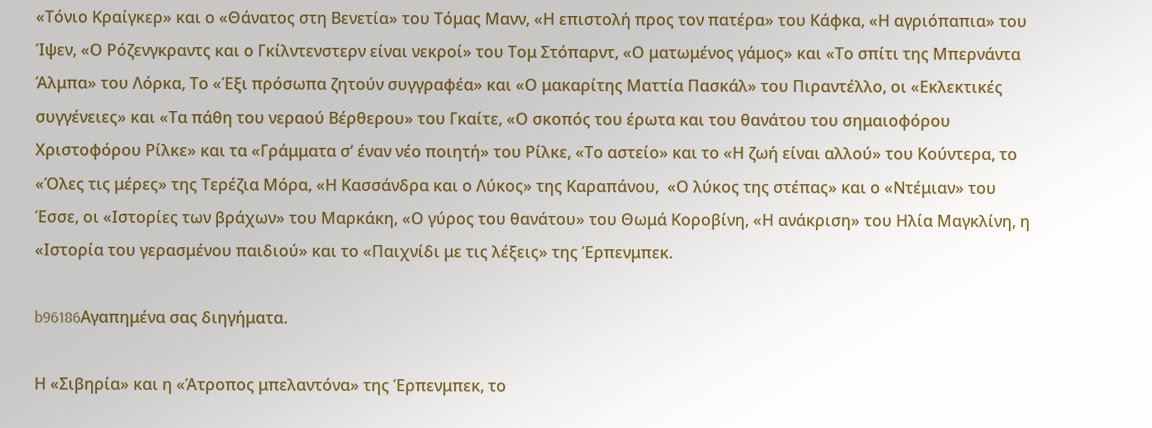«Τόνιο Κραίγκερ» και ο «Θάνατος στη Βενετία» του Τόμας Μανν, «Η επιστολή προς τον πατέρα» του Κάφκα, «Η αγριόπαπια» του Ίψεν, «Ο Ρόζενγκραντς και ο Γκίλντενστερν είναι νεκροί» του Τομ Στόπαρντ, «Ο ματωμένος γάμος» και «Το σπίτι της Μπερνάντα Άλμπα» του Λόρκα, Το «Έξι πρόσωπα ζητούν συγγραφέα» και «Ο μακαρίτης Ματτία Πασκάλ» του Πιραντέλλο, οι «Εκλεκτικές συγγένειες» και «Τα πάθη του νεραού Βέρθερου» του Γκαίτε, «Ο σκοπός του έρωτα και του θανάτου του σημαιοφόρου Χριστοφόρου Ρίλκε» και τα «Γράμματα σ’ έναν νέο ποιητή» του Ρίλκε, «Το αστείο» και το «Η ζωή είναι αλλού» του Κούντερα, το «Όλες τις μέρες» της Τερέζια Μόρα, «Η Κασσάνδρα και ο Λύκος» της Καραπάνου,  «Ο λύκος της στέπας» και ο «Ντέμιαν» του Έσσε, οι «Ιστορίες των βράχων» του Μαρκάκη, «Ο γύρος του θανάτου» του Θωμά Κοροβίνη, «Η ανάκριση» του Ηλία Μαγκλίνη, η «Ιστορία του γερασμένου παιδιού» και το «Παιχνίδι με τις λέξεις» της Έρπενμπεκ.

b96186Αγαπημένα σας διηγήματα.

Η «Σιβηρία» και η «Άτροπος μπελαντόνα» της Έρπενμπεκ, το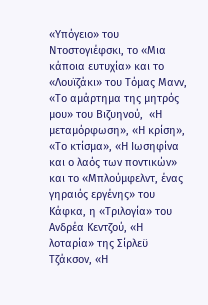«Υπόγειο» του Ντοστογιέφσκι, το «Μια κάποια ευτυχία» και το «Λουϊζάκι» του Τόμας Μανν, «Το αμάρτημα της μητρός μου» του Βιζυηνού,  «Η μεταμόρφωση», «Η κρίση», «Το κτίσμα», «Η Ιωσηφίνα και ο λαός των ποντικών» και το «Μπλούμφελντ, ένας γηραιός εργένης» του Κάφκα, η «Τριλογία» του Ανδρέα Κεντζού, «Η λοταρία» της Σίρλεϋ Τζάκσον, «Η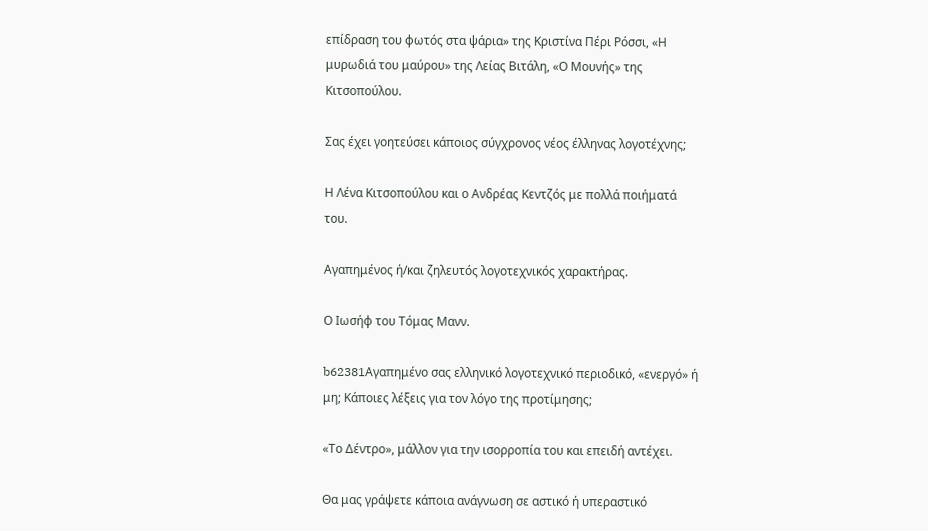επίδραση του φωτός στα ψάρια» της Κριστίνα Πέρι Ρόσσι, «Η μυρωδιά του μαύρου» της Λείας Βιτάλη, «Ο Μουνής» της Κιτσοπούλου.

Σας έχει γοητεύσει κάποιος σύγχρονος νέος έλληνας λογοτέχνης;

Η Λένα Κιτσοπούλου και ο Ανδρέας Κεντζός με πολλά ποιήματά του.

Αγαπημένος ή/και ζηλευτός λογοτεχνικός χαρακτήρας.

Ο Ιωσήφ του Τόμας Μανν.

b62381Αγαπημένο σας ελληνικό λογοτεχνικό περιοδικό, «ενεργό» ή μη; Κάποιες λέξεις για τον λόγο της προτίμησης;

«Το Δέντρο», μάλλον για την ισορροπία του και επειδή αντέχει.

Θα μας γράψετε κάποια ανάγνωση σε αστικό ή υπεραστικό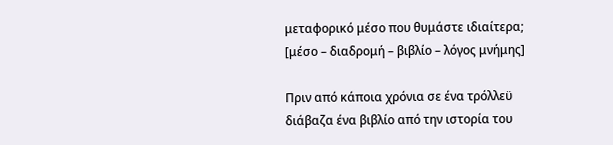μεταφορικό μέσο που θυμάστε ιδιαίτερα;  [μέσο – διαδρομή – βιβλίο – λόγος μνήμης]

Πριν από κάποια χρόνια σε ένα τρόλλεϋ διάβαζα ένα βιβλίο από την ιστορία του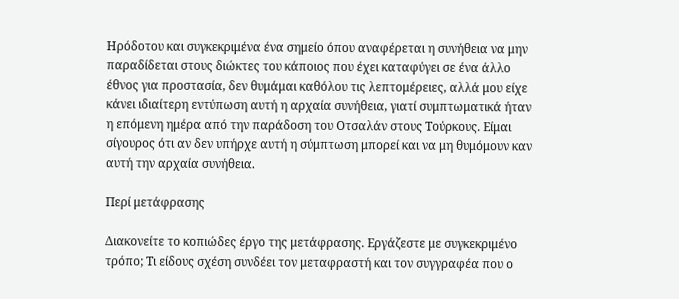Ηρόδοτου και συγκεκριμένα ένα σημείο όπου αναφέρεται η συνήθεια να μην παραδίδεται στους διώκτες του κάποιος που έχει καταφύγει σε ένα άλλο έθνος για προστασία, δεν θυμάμαι καθόλου τις λεπτομέρειες, αλλά μου είχε κάνει ιδιαίτερη εντύπωση αυτή η αρχαία συνήθεια, γιατί συμπτωματικά ήταν η επόμενη ημέρα από την παράδοση του Οτσαλάν στους Τούρκους. Είμαι σίγουρος ότι αν δεν υπήρχε αυτή η σύμπτωση μπορεί και να μη θυμόμουν καν αυτή την αρχαία συνήθεια.

Περί μετάφρασης

Διακονείτε το κοπιώδες έργο της μετάφρασης. Εργάζεστε με συγκεκριμένο τρόπο; Τι είδους σχέση συνδέει τον μεταφραστή και τον συγγραφέα που ο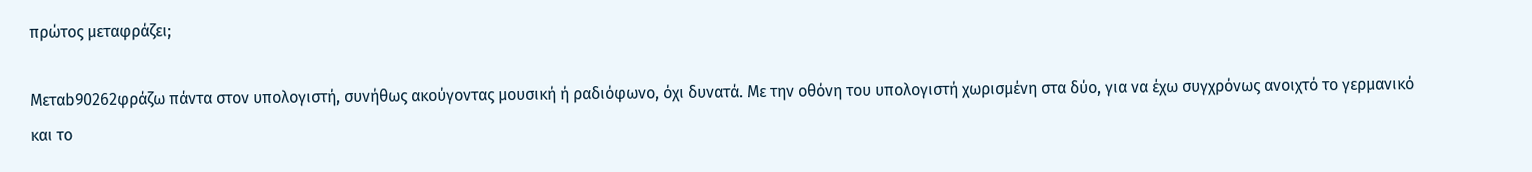πρώτος μεταφράζει;

Μεταb90262φράζω πάντα στον υπολογιστή, συνήθως ακούγοντας μουσική ή ραδιόφωνο, όχι δυνατά. Με την οθόνη του υπολογιστή χωρισμένη στα δύο, για να έχω συγχρόνως ανοιχτό το γερμανικό και το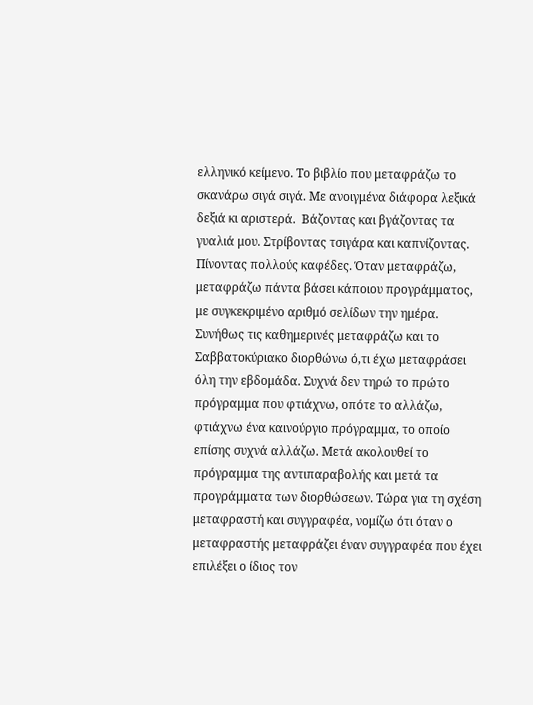ελληνικό κείμενο. Το βιβλίο που μεταφράζω το σκανάρω σιγά σιγά. Με ανοιγμένα διάφορα λεξικά δεξιά κι αριστερά.  Βάζοντας και βγάζοντας τα γυαλιά μου. Στρίβοντας τσιγάρα και καπνίζοντας. Πίνοντας πολλούς καφέδες. Όταν μεταφράζω, μεταφράζω πάντα βάσει κάποιου προγράμματος, με συγκεκριμένο αριθμό σελίδων την ημέρα. Συνήθως τις καθημερινές μεταφράζω και το Σαββατοκύριακο διορθώνω ό,τι έχω μεταφράσει όλη την εβδομάδα. Συχνά δεν τηρώ το πρώτο πρόγραμμα που φτιάχνω, οπότε το αλλάζω, φτιάχνω ένα καινούργιο πρόγραμμα, το οποίο επίσης συχνά αλλάζω. Μετά ακολουθεί το πρόγραμμα της αντιπαραβολής και μετά τα προγράμματα των διορθώσεων. Τώρα για τη σχέση μεταφραστή και συγγραφέα, νομίζω ότι όταν ο μεταφραστής μεταφράζει έναν συγγραφέα που έχει επιλέξει ο ίδιος τον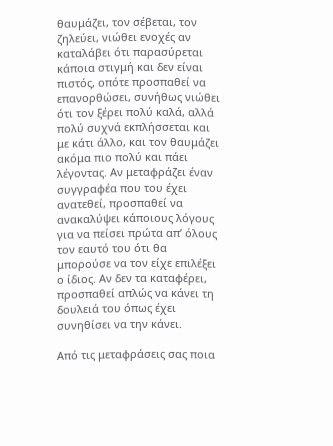θαυμάζει, τον σέβεται, τον ζηλεύει, νιώθει ενοχές αν καταλάβει ότι παρασύρεται κάποια στιγμή και δεν είναι πιστός, οπότε προσπαθεί να επανορθώσει, συνήθως νιώθει ότι τον ξέρει πολύ καλά, αλλά πολύ συχνά εκπλήσσεται και με κάτι άλλο, και τον θαυμάζει ακόμα πιο πολύ και πάει λέγοντας. Αν μεταφράζει έναν συγγραφέα που του έχει ανατεθεί, προσπαθεί να ανακαλύψει κάποιους λόγους για να πείσει πρώτα απ’ όλους τον εαυτό του ότι θα μπορούσε να τον είχε επιλέξει ο ίδιος. Αν δεν τα καταφέρει, προσπαθεί απλώς να κάνει τη δουλειά του όπως έχει συνηθίσει να την κάνει.

Από τις μεταφράσεις σας ποια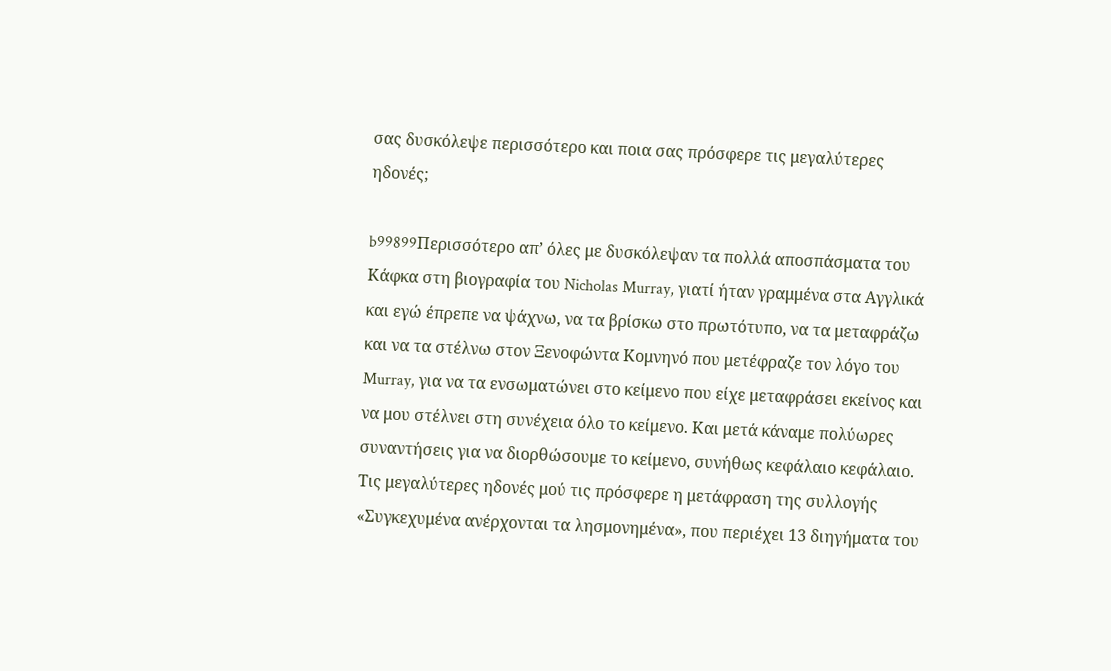σας δυσκόλεψε περισσότερο και ποια σας πρόσφερε τις μεγαλύτερες ηδονές;

b99899Περισσότερο απ’ όλες με δυσκόλεψαν τα πολλά αποσπάσματα του Κάφκα στη βιογραφία του Nicholas Murray, γιατί ήταν γραμμένα στα Αγγλικά και εγώ έπρεπε να ψάχνω, να τα βρίσκω στο πρωτότυπο, να τα μεταφράζω και να τα στέλνω στον Ξενοφώντα Κομνηνό που μετέφραζε τον λόγο του Murray, για να τα ενσωματώνει στο κείμενο που είχε μεταφράσει εκείνος και να μου στέλνει στη συνέχεια όλο το κείμενο. Και μετά κάναμε πολύωρες συναντήσεις για να διορθώσουμε το κείμενο, συνήθως κεφάλαιο κεφάλαιο. Τις μεγαλύτερες ηδονές μού τις πρόσφερε η μετάφραση της συλλογής «Συγκεχυμένα ανέρχονται τα λησμονημένα», που περιέχει 13 διηγήματα του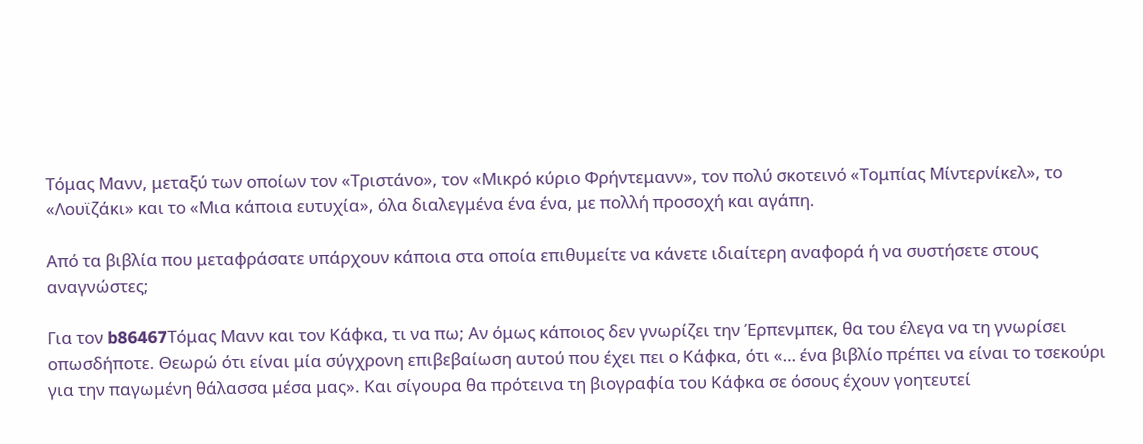Τόμας Μανν, μεταξύ των οποίων τον «Τριστάνο», τον «Μικρό κύριο Φρήντεμανν», τον πολύ σκοτεινό «Τομπίας Μίντερνίκελ», το «Λουϊζάκι» και το «Μια κάποια ευτυχία», όλα διαλεγμένα ένα ένα, με πολλή προσοχή και αγάπη.

Από τα βιβλία που μεταφράσατε υπάρχουν κάποια στα οποία επιθυμείτε να κάνετε ιδιαίτερη αναφορά ή να συστήσετε στους αναγνώστες;

Για τον b86467Τόμας Μανν και τον Κάφκα, τι να πω; Αν όμως κάποιος δεν γνωρίζει την Έρπενμπεκ, θα του έλεγα να τη γνωρίσει οπωσδήποτε. Θεωρώ ότι είναι μία σύγχρονη επιβεβαίωση αυτού που έχει πει ο Κάφκα, ότι «… ένα βιβλίο πρέπει να είναι το τσεκούρι για την παγωμένη θάλασσα μέσα μας». Και σίγουρα θα πρότεινα τη βιογραφία του Κάφκα σε όσους έχουν γοητευτεί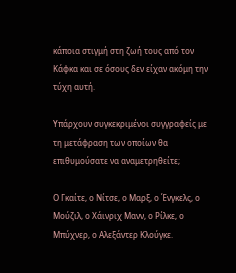κάποια στιγμή στη ζωή τους από τον Κάφκα και σε όσους δεν είχαν ακόμη την τύχη αυτή.

Υπάρχουν συγκεκριμένοι συγγραφείς με τη μετάφραση των οποίων θα επιθυμούσατε να αναμετρηθείτε;

Ο Γκαίτε, ο Νίτσε, ο Μαρξ, ο Ένγκελς, ο Μούζιλ, ο Χάινριχ Μανν, ο Ρίλκε, ο Μπύχνερ, ο Αλεξάντερ Κλούγκε.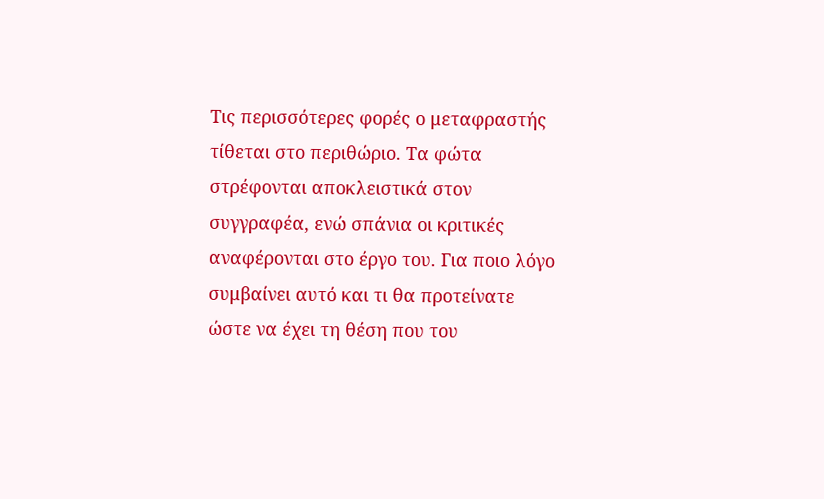Τις περισσότερες φορές ο μεταφραστής τίθεται στο περιθώριο. Τα φώτα στρέφονται αποκλειστικά στον συγγραφέα, ενώ σπάνια οι κριτικές αναφέρονται στο έργο του. Για ποιο λόγο συμβαίνει αυτό και τι θα προτείνατε ώστε να έχει τη θέση που του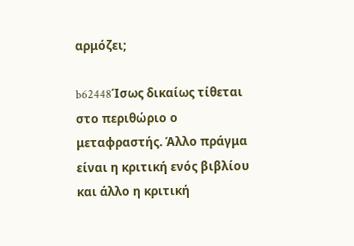αρμόζει;

b62448Ίσως δικαίως τίθεται στο περιθώριο ο μεταφραστής. Άλλο πράγμα είναι η κριτική ενός βιβλίου και άλλο η κριτική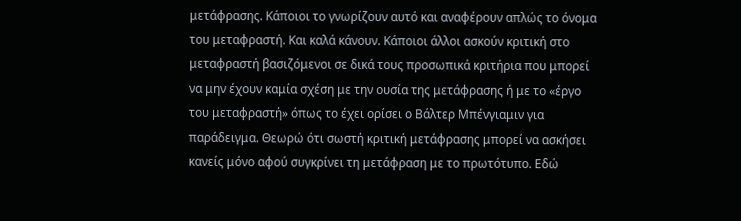μετάφρασης. Κάποιοι το γνωρίζουν αυτό και αναφέρουν απλώς το όνομα του μεταφραστή. Και καλά κάνουν. Κάποιοι άλλοι ασκούν κριτική στο μεταφραστή βασιζόμενοι σε δικά τους προσωπικά κριτήρια που μπορεί να μην έχουν καμία σχέση με την ουσία της μετάφρασης ή με το «έργο του μεταφραστή» όπως το έχει ορίσει ο Βάλτερ Μπένγιαμιν για παράδειγμα. Θεωρώ ότι σωστή κριτική μετάφρασης μπορεί να ασκήσει κανείς μόνο αφού συγκρίνει τη μετάφραση με το πρωτότυπο. Εδώ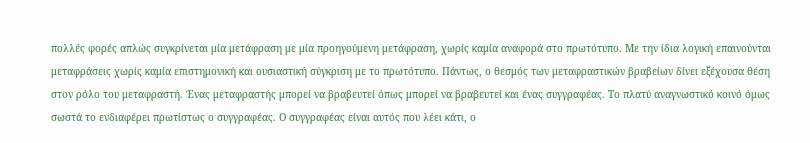πολλές φορές απλώς συγκρίνεται μία μετάφραση με μία προηγούμενη μετάφραση, χωρίς καμία αναφορά στο πρωτότυπο. Με την ίδια λογική επαινούνται μεταφράσεις χωρίς καμία επιστημονική και ουσιαστική σύγκριση με το πρωτότυπο. Πάντως, ο θεσμός των μεταφραστικών βραβείων δίνει εξέχουσα θέση στον ρόλο του μεταφραστή. Ένας μεταφραστής μπορεί να βραβευτεί όπως μπορεί να βραβευτεί και ένας συγγραφέας. Το πλατύ αναγνωστικό κοινό όμως σωστά το ενδιαφέρει πρωτίστως ο συγγραφέας. Ο συγγραφέας είναι αυτός που λέει κάτι, ο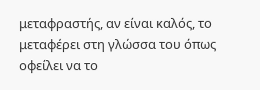μεταφραστής, αν είναι καλός, το μεταφέρει στη γλώσσα του όπως οφείλει να το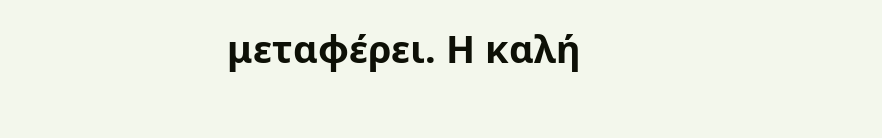μεταφέρει. Η καλή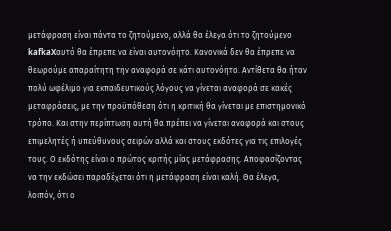μετάφραση είναι πάντα το ζητούμενο, αλλά θα έλεγα ότι το ζητούμενο kafkaXαυτό θα έπρεπε να είναι αυτονόητο. Κανονικά δεν θα έπρεπε να θεωρούμε απαραίτητη την αναφορά σε κάτι αυτονόητο. Αντίθετα θα ήταν πολύ ωφέλιμο για εκπαιδευτικούς λόγους να γίνεται αναφορά σε κακές μεταφράσεις, με την προϋπόθεση ότι η κριτική θα γίνεται με επιστημονικό τρόπο. Και στην περίπτωση αυτή θα πρέπει να γίνεται αναφορά και στους επιμελητές ή υπεύθυνους σειρών αλλά και στους εκδότες για τις επιλογές τους. Ο εκδότης είναι ο πρώτος κριτής μίας μετάφρασης. Αποφασίζοντας να την εκδώσει παραδέχεται ότι η μετάφραση είναι καλή. Θα έλεγα, λοιπόν, ότι ο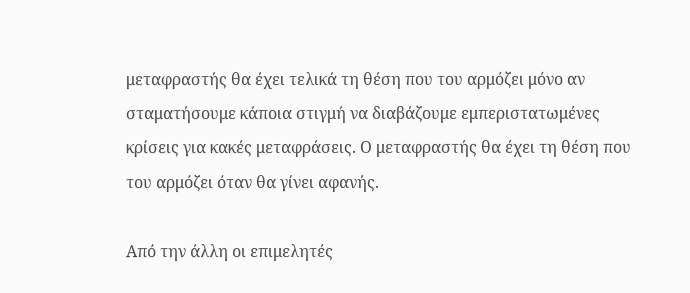μεταφραστής θα έχει τελικά τη θέση που του αρμόζει μόνο αν σταματήσουμε κάποια στιγμή να διαβάζουμε εμπεριστατωμένες κρίσεις για κακές μεταφράσεις. Ο μεταφραστής θα έχει τη θέση που του αρμόζει όταν θα γίνει αφανής.

Από την άλλη οι επιμελητές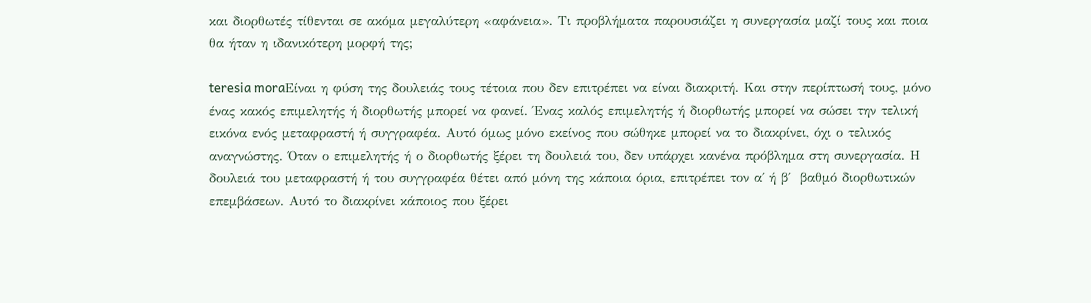και διορθωτές τίθενται σε ακόμα μεγαλύτερη «αφάνεια». Τι προβλήματα παρουσιάζει η συνεργασία μαζί τους και ποια θα ήταν η ιδανικότερη μορφή της;

teresia moraΕίναι η φύση της δουλειάς τους τέτοια που δεν επιτρέπει να είναι διακριτή. Και στην περίπτωσή τους, μόνο ένας κακός επιμελητής ή διορθωτής μπορεί να φανεί. Ένας καλός επιμελητής ή διορθωτής μπορεί να σώσει την τελική εικόνα ενός μεταφραστή ή συγγραφέα. Αυτό όμως μόνο εκείνος που σώθηκε μπορεί να το διακρίνει, όχι ο τελικός αναγνώστης. Όταν ο επιμελητής ή ο διορθωτής ξέρει τη δουλειά του, δεν υπάρχει κανένα πρόβλημα στη συνεργασία. Η δουλειά του μεταφραστή ή του συγγραφέα θέτει από μόνη της κάποια όρια, επιτρέπει τον α΄ ή β΄  βαθμό διορθωτικών επεμβάσεων. Αυτό το διακρίνει κάποιος που ξέρει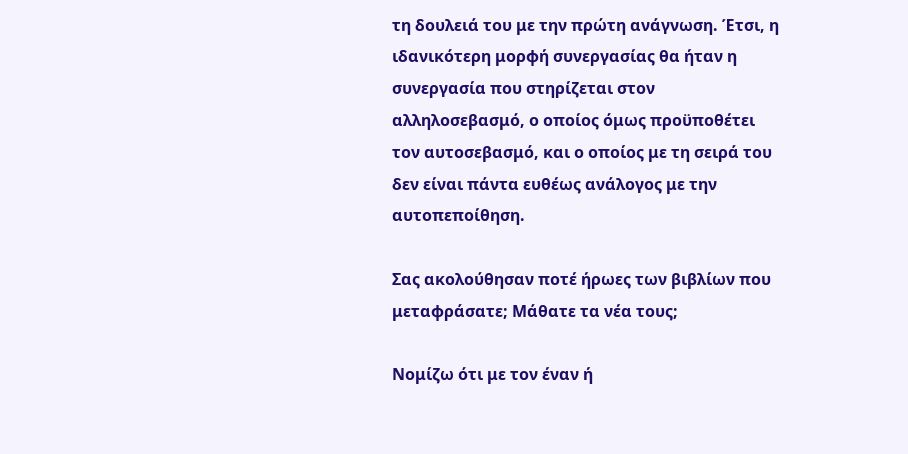τη δουλειά του με την πρώτη ανάγνωση. Έτσι, η ιδανικότερη μορφή συνεργασίας θα ήταν η συνεργασία που στηρίζεται στον αλληλοσεβασμό, ο οποίος όμως προϋποθέτει τον αυτοσεβασμό, και ο οποίος με τη σειρά του δεν είναι πάντα ευθέως ανάλογος με την αυτοπεποίθηση.

Σας ακολούθησαν ποτέ ήρωες των βιβλίων που μεταφράσατε; Μάθατε τα νέα τους;

Νομίζω ότι με τον έναν ή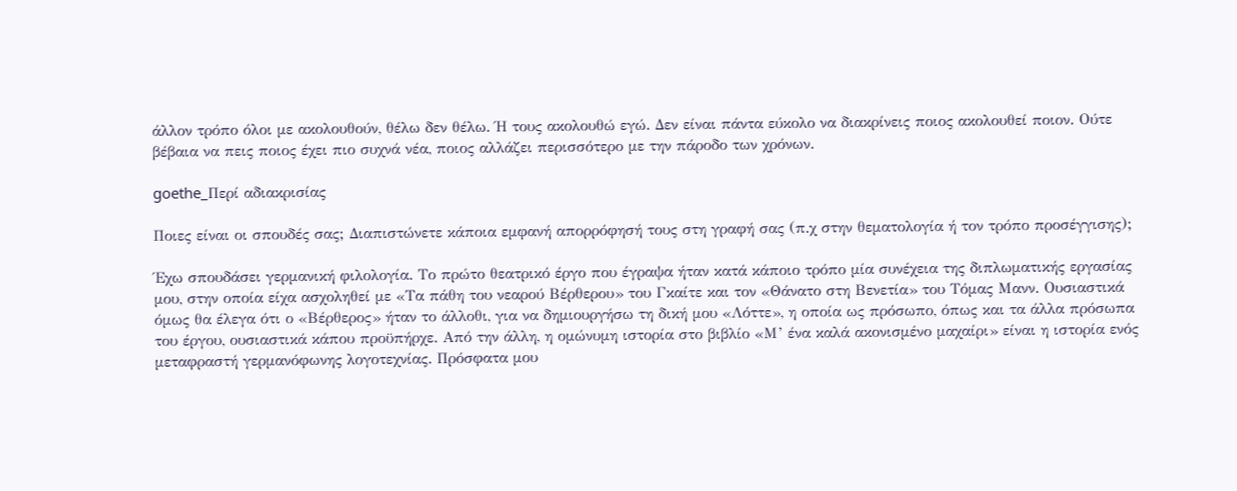άλλον τρόπο όλοι με ακολουθούν, θέλω δεν θέλω. Ή τους ακολουθώ εγώ. Δεν είναι πάντα εύκολο να διακρίνεις ποιος ακολουθεί ποιον. Ούτε βέβαια να πεις ποιος έχει πιο συχνά νέα, ποιος αλλάζει περισσότερο με την πάροδο των χρόνων.

goethe_Περί αδιακρισίας

Ποιες είναι οι σπουδές σας; Διαπιστώνετε κάποια εμφανή απορρόφησή τους στη γραφή σας (π.χ στην θεματολογία ή τον τρόπο προσέγγισης);

Έχω σπουδάσει γερμανική φιλολογία. Το πρώτο θεατρικό έργο που έγραψα ήταν κατά κάποιο τρόπο μία συνέχεια της διπλωματικής εργασίας μου, στην οποία είχα ασχοληθεί με «Τα πάθη του νεαρού Βέρθερου» του Γκαίτε και τον «Θάνατο στη Βενετία» του Τόμας Μανν. Ουσιαστικά όμως θα έλεγα ότι ο «Βέρθερος» ήταν το άλλοθι, για να δημιουργήσω τη δική μου «Λόττε», η οποία ως πρόσωπο, όπως και τα άλλα πρόσωπα του έργου, ουσιαστικά κάπου προϋπήρχε. Από την άλλη, η ομώνυμη ιστορία στο βιβλίο «Μ’ ένα καλά ακονισμένο μαχαίρι» είναι η ιστορία ενός μεταφραστή γερμανόφωνης λογοτεχνίας. Πρόσφατα μου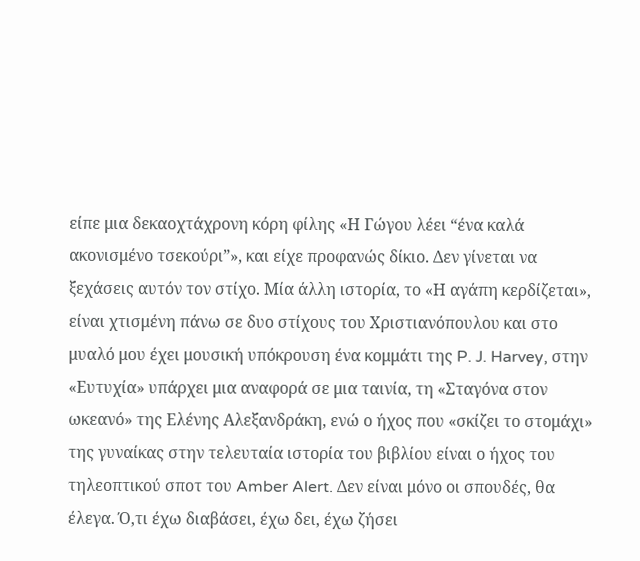είπε μια δεκαοχτάχρονη κόρη φίλης «Η Γώγου λέει “ένα καλά ακονισμένο τσεκούρι”», και είχε προφανώς δίκιο. Δεν γίνεται να ξεχάσεις αυτόν τον στίχο. Μία άλλη ιστορία, το «Η αγάπη κερδίζεται», είναι χτισμένη πάνω σε δυο στίχους του Χριστιανόπουλου και στο μυαλό μου έχει μουσική υπόκρουση ένα κομμάτι της P. J. Harvey, στην «Ευτυχία» υπάρχει μια αναφορά σε μια ταινία, τη «Σταγόνα στον ωκεανό» της Ελένης Αλεξανδράκη, ενώ ο ήχος που «σκίζει το στομάχι» της γυναίκας στην τελευταία ιστορία του βιβλίου είναι ο ήχος του τηλεοπτικού σποτ του Amber Alert. Δεν είναι μόνο οι σπουδές, θα έλεγα. Ό,τι έχω διαβάσει, έχω δει, έχω ζήσει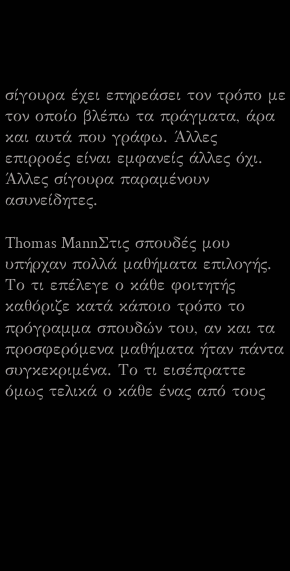σίγουρα έχει επηρεάσει τον τρόπο με τον οποίο βλέπω τα πράγματα, άρα και αυτά που γράφω. Άλλες επιρροές είναι εμφανείς άλλες όχι. Άλλες σίγουρα παραμένουν ασυνείδητες.

Thomas MannΣτις σπουδές μου υπήρχαν πολλά μαθήματα επιλογής. Το τι επέλεγε ο κάθε φοιτητής καθόριζε κατά κάποιο τρόπο το πρόγραμμα σπουδών του, αν και τα προσφερόμενα μαθήματα ήταν πάντα συγκεκριμένα. Το τι εισέπραττε όμως τελικά ο κάθε ένας από τους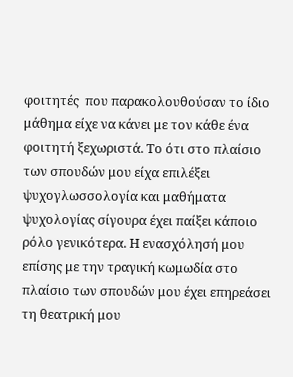φοιτητές  που παρακολουθούσαν το ίδιο μάθημα είχε να κάνει με τον κάθε ένα φοιτητή ξεχωριστά. Το ότι στο πλαίσιο των σπουδών μου είχα επιλέξει ψυχογλωσσολογία και μαθήματα ψυχολογίας σίγουρα έχει παίξει κάποιο ρόλο γενικότερα. Η ενασχόλησή μου επίσης με την τραγική κωμωδία στο πλαίσιο των σπουδών μου έχει επηρεάσει τη θεατρική μου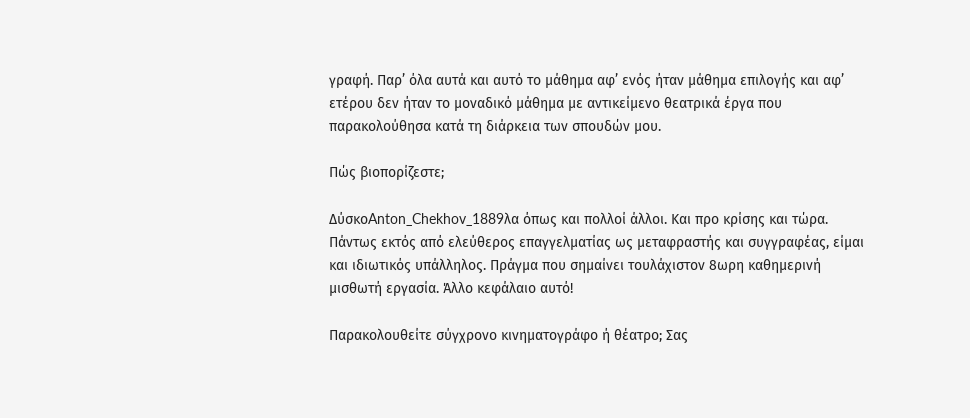γραφή. Παρ’ όλα αυτά και αυτό το μάθημα αφ’ ενός ήταν μάθημα επιλογής και αφ’ ετέρου δεν ήταν το μοναδικό μάθημα με αντικείμενο θεατρικά έργα που παρακολούθησα κατά τη διάρκεια των σπουδών μου.

Πώς βιοπορίζεστε;

ΔύσκοAnton_Chekhov_1889λα όπως και πολλοί άλλοι. Και προ κρίσης και τώρα. Πάντως εκτός από ελεύθερος επαγγελματίας ως μεταφραστής και συγγραφέας, είμαι και ιδιωτικός υπάλληλος. Πράγμα που σημαίνει τουλάχιστον 8ωρη καθημερινή μισθωτή εργασία. Άλλο κεφάλαιο αυτό!

Παρακολουθείτε σύγχρονο κινηματογράφο ή θέατρο; Σας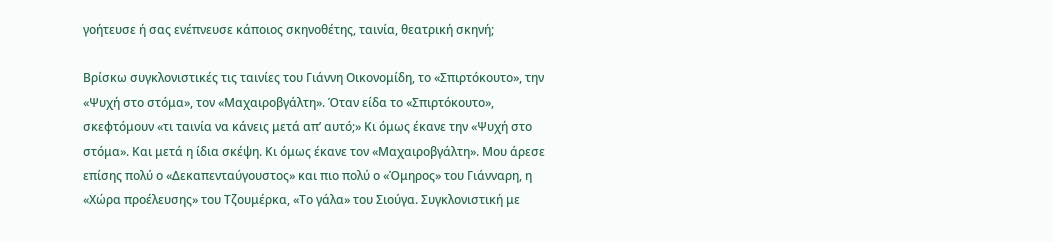γοήτευσε ή σας ενέπνευσε κάποιος σκηνοθέτης, ταινία, θεατρική σκηνή;

Βρίσκω συγκλονιστικές τις ταινίες του Γιάννη Οικονομίδη, το «Σπιρτόκουτο», την «Ψυχή στο στόμα», τον «Μαχαιροβγάλτη». Όταν είδα το «Σπιρτόκουτο», σκεφτόμουν «τι ταινία να κάνεις μετά απ’ αυτό;» Κι όμως έκανε την «Ψυχή στο στόμα». Και μετά η ίδια σκέψη. Κι όμως έκανε τον «Μαχαιροβγάλτη». Μου άρεσε επίσης πολύ ο «Δεκαπενταύγουστος» και πιο πολύ ο «Όμηρος» του Γιάνναρη, η «Χώρα προέλευσης» του Τζουμέρκα, «Το γάλα» του Σιούγα. Συγκλονιστική με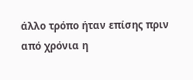άλλο τρόπο ήταν επίσης πριν από χρόνια η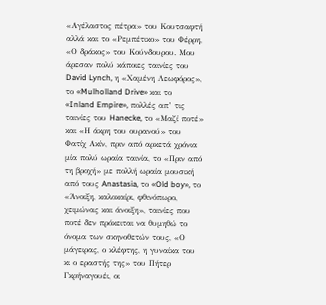«Αγέλαστος πέτρα» του Κουτσαφτή αλλά και το «Ρεμπέτικο» του Φέρρη, «Ο δράκος» του Κούνδουρου. Μου άρεσαν πολύ κάποιες ταινίες του David Lynch, η «Χαμένη Λεωφόρος», το «Mulholland Drive» και το «Inland Empire», πολλές απ’ τις ταινίες του Hanecke, το «Μαζί ποτέ» και «Η άκρη του ουρανού» του Φατίχ Ακίν, πριν από αρκετά χρόνια μία πολύ ωραία ταινία, το «Πριν από τη βροχή» με πολλή ωραία μουσική από τους Anastasia, το «Old boy», το «Άνοιξη, καλοκαίρι, φθινόπωρο, χειμώνας και άνοιξη», ταινίες που ποτέ δεν πρόκειται να θυμηθώ το όνομα των σκηνοθετών τους, «Ο μάγειρας, ο κλέφτης, η γυναίκα του κι ο εραστής της» του Πήτερ Γκρήναγουέι, οι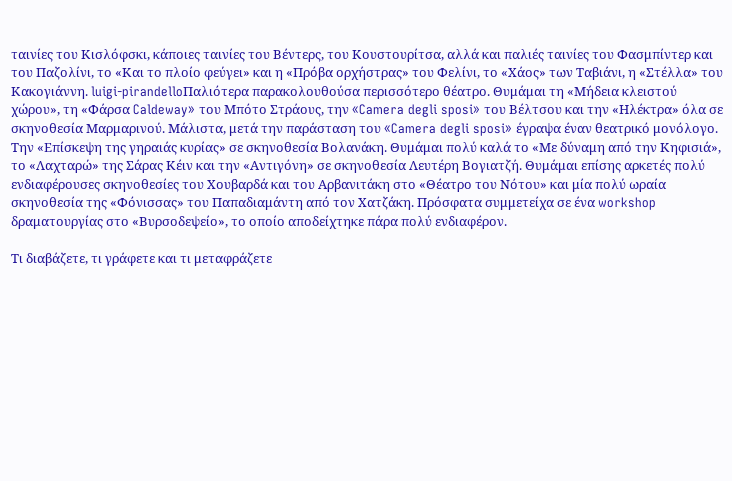ταινίες του Κισλόφσκι, κάποιες ταινίες του Βέντερς, του Κουστουρίτσα, αλλά και παλιές ταινίες του Φασμπίντερ και του Παζολίνι, το «Και το πλοίο φεύγει» και η «Πρόβα ορχήστρας» του Φελίνι, το «Χάος» των Ταβιάνι, η «Στέλλα» του Κακογιάννη. luigi-pirandelloΠαλιότερα παρακολουθούσα περισσότερο θέατρο. Θυμάμαι τη «Μήδεια κλειστού χώρου», τη «Φάρσα Caldeway» του Μπότο Στράους, την «Camera degli sposi» του Βέλτσου και την «Ηλέκτρα» όλα σε σκηνοθεσία Μαρμαρινού. Μάλιστα, μετά την παράσταση του «Camera degli sposi» έγραψα έναν θεατρικό μονόλογο. Την «Επίσκεψη της γηραιάς κυρίας» σε σκηνοθεσία Βολανάκη. Θυμάμαι πολύ καλά το «Με δύναμη από την Κηφισιά», το «Λαχταρώ» της Σάρας Κέιν και την «Αντιγόνη» σε σκηνοθεσία Λευτέρη Βογιατζή. Θυμάμαι επίσης αρκετές πολύ ενδιαφέρουσες σκηνοθεσίες του Χουβαρδά και του Αρβανιτάκη στο «Θέατρο του Νότου» και μία πολύ ωραία σκηνοθεσία της «Φόνισσας» του Παπαδιαμάντη από τον Χατζάκη. Πρόσφατα συμμετείχα σε ένα workshop δραματουργίας στο «Βυρσοδεψείο», το οποίο αποδείχτηκε πάρα πολύ ενδιαφέρον.

Τι διαβάζετε, τι γράφετε και τι μεταφράζετε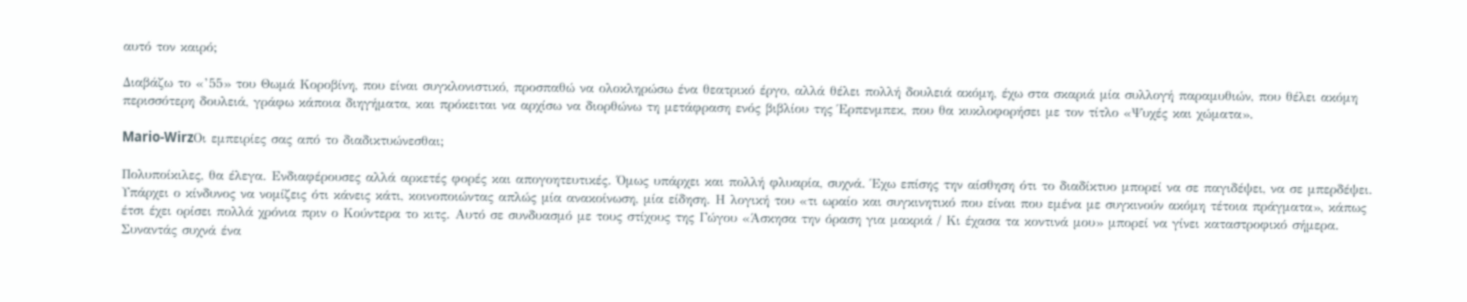αυτό τον καιρό;

Διαβάζω το «’55» του Θωμά Κοροβίνη, που είναι συγκλονιστικό, προσπαθώ να ολοκληρώσω ένα θεατρικό έργο, αλλά θέλει πολλή δουλειά ακόμη, έχω στα σκαριά μία συλλογή παραμυθιών, που θέλει ακόμη περισσότερη δουλειά, γράφω κάποια διηγήματα, και πρόκειται να αρχίσω να διορθώνω τη μετάφραση ενός βιβλίου της Έρπενμπεκ, που θα κυκλοφορήσει με τον τίτλο «Ψυχές και χώματα».

Mario-WirzΟι εμπειρίες σας από το διαδικτυώνεσθαι;

Πολυποίκιλες, θα έλεγα. Ενδιαφέρουσες αλλά αρκετές φορές και απογοητευτικές. Όμως υπάρχει και πολλή φλυαρία, συχνά. Έχω επίσης την αίσθηση ότι το διαδίκτυο μπορεί να σε παγιδέψει, να σε μπερδέψει. Υπάρχει ο κίνδυνος να νομίζεις ότι κάνεις κάτι, κοινοποιώντας απλώς μία ανακοίνωση, μία είδηση. Η λογική του «τι ωραίο και συγκινητικό που είναι που εμένα με συγκινούν ακόμη τέτοια πράγματα», κάπως έτσι έχει ορίσει πολλά χρόνια πριν ο Κούντερα το κιτς. Αυτό σε συνδυασμό με τους στίχους της Γώγου «Άσκησα την όραση για μακριά / Κι έχασα τα κοντινά μου» μπορεί να γίνει καταστροφικό σήμερα. Συναντάς συχνά ένα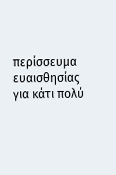περίσσευμα ευαισθησίας για κάτι πολύ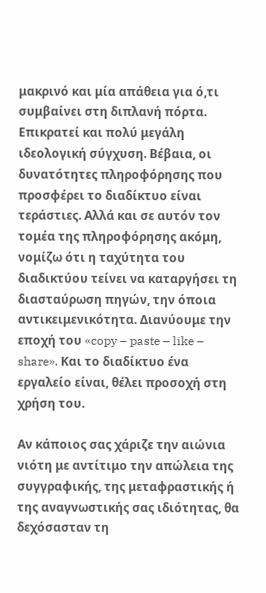μακρινό και μία απάθεια για ό,τι συμβαίνει στη διπλανή πόρτα. Επικρατεί και πολύ μεγάλη ιδεολογική σύγχυση. Βέβαια, οι δυνατότητες πληροφόρησης που προσφέρει το διαδίκτυο είναι τεράστιες. Αλλά και σε αυτόν τον τομέα της πληροφόρησης ακόμη, νομίζω ότι η ταχύτητα του διαδικτύου τείνει να καταργήσει τη διασταύρωση πηγών, την όποια αντικειμενικότητα. Διανύουμε την εποχή του «copy – paste – like – share». Και το διαδίκτυο ένα εργαλείο είναι, θέλει προσοχή στη χρήση του.

Αν κάποιος σας χάριζε την αιώνια νιότη με αντίτιμο την απώλεια της συγγραφικής, της μεταφραστικής ή της αναγνωστικής σας ιδιότητας, θα δεχόσασταν τη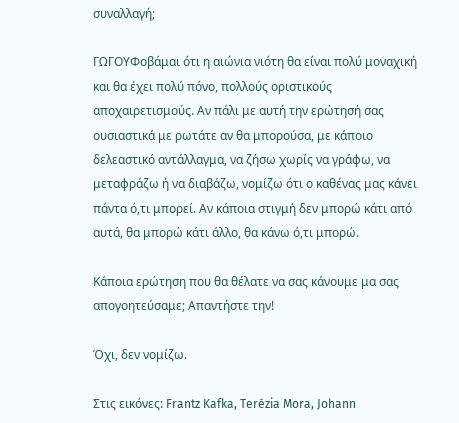συναλλαγή;

ΓΩΓΟΥΦοβάμαι ότι η αιώνια νιότη θα είναι πολύ μοναχική και θα έχει πολύ πόνο, πολλούς οριστικούς αποχαιρετισμούς. Αν πάλι με αυτή την ερώτησή σας ουσιαστικά με ρωτάτε αν θα μπορούσα, με κάποιο δελεαστικό αντάλλαγμα, να ζήσω χωρίς να γράφω, να μεταφράζω ή να διαβάζω, νομίζω ότι ο καθένας μας κάνει πάντα ό,τι μπορεί. Αν κάποια στιγμή δεν μπορώ κάτι από αυτά, θα μπορώ κάτι άλλο, θα κάνω ό,τι μπορώ.

Κάποια ερώτηση που θα θέλατε να σας κάνουμε μα σας απογοητεύσαμε; Απαντήστε την!

Όχι, δεν νομίζω.

Στις εικόνες: Frantz Kafka, Terézia Mora, Johann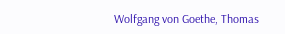Wolfgang von Goethe, Thomas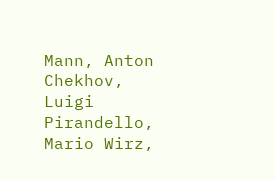Mann, Anton Chekhov, Luigi Pirandello, Mario Wirz,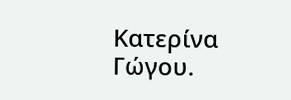Κατερίνα Γώγου.